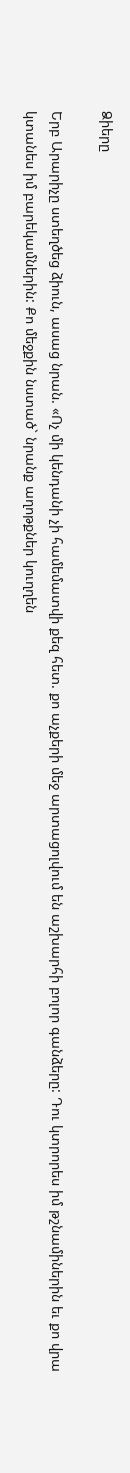Ձիերը

Երբ Արարիչը ստեղծեց ձիուն, ասաց նրան. «Ոչ մի կենդանի չի համեմատվի քեզ հետ. քո աչքերի մեջ արտացոլվում են աշխարհի բոլոր գանձերը: Դու կտրորես իմ թշնամիներին եւ քո վրա կտանես իմ բարեկամներին: Քո մեջքին նստած` նրանք աղոթքներ կուղղեն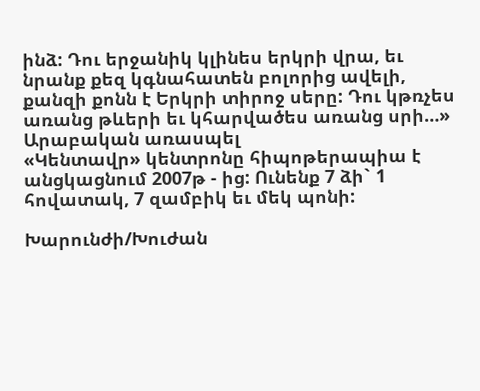ինձ: Դու երջանիկ կլինես երկրի վրա, եւ նրանք քեզ կգնահատեն բոլորից ավելի, քանզի քոնն է Երկրի տիրոջ սերը: Դու կթռչես առանց թևերի եւ կհարվածես առանց սրի…»
Արաբական առասպել
«Կենտավր» կենտրոնը հիպոթերապիա է անցկացնում 2007թ - ից: Ունենք 7 ձի` 1 հովատակ, 7 զամբիկ եւ մեկ պոնի:

Խարունժի/Խուժան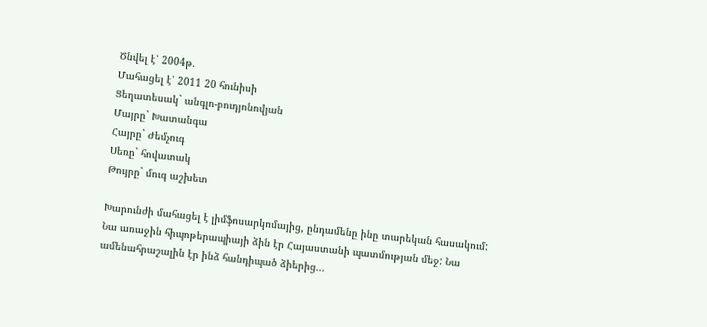Ծնվել է՝ 2004թ.
Մահացել է՝ 2011 20 հունիսի
Ցեղատեսակ` անգլո-բուդյոնովյան
Մայրը` Խատանգա
Հայրը` Ժեմչուգ
Սեռը` հովատակ
Թույրը` մուգ աշխետ

Խարունժի մահացել է լիմֆոսարկոմայից, ընդամենը ինը տարեկան հասակում: Նա առաջին հիպոթերապիայի ձին էր Հայաստանի պատմության մեջ: Նա ամենահրաշալին էր ինձ հանդիպած ձիերից...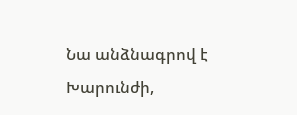Նա անձնագրով է Խարունժի,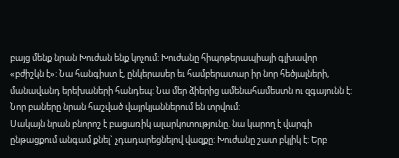բայց մենք նրան Խուժան ենք կոչում: Խուժանը հիպոթերապիայի գլխավոր «բժիշկն է»: Նա հանգիստ է, ընկերասեր եւ համբերատար իր նոր հեծյալների, մանավանդ երեխաների հանդեպ: Նա մեր ձիերից ամենահամեստն ու զգայունն է: Նոր բաները նրան հաշված վայրկյաններում են տրվում:
Սակայն նրան բնորոշ է բացառիկ ալարկոտությունը. նա կարող է վարգի ընթացքում անգամ քնել` չդադարեցնելով վազքը: Խուժանը շատ բկլիկ է: Երբ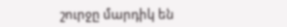շուրջը մարդիկ են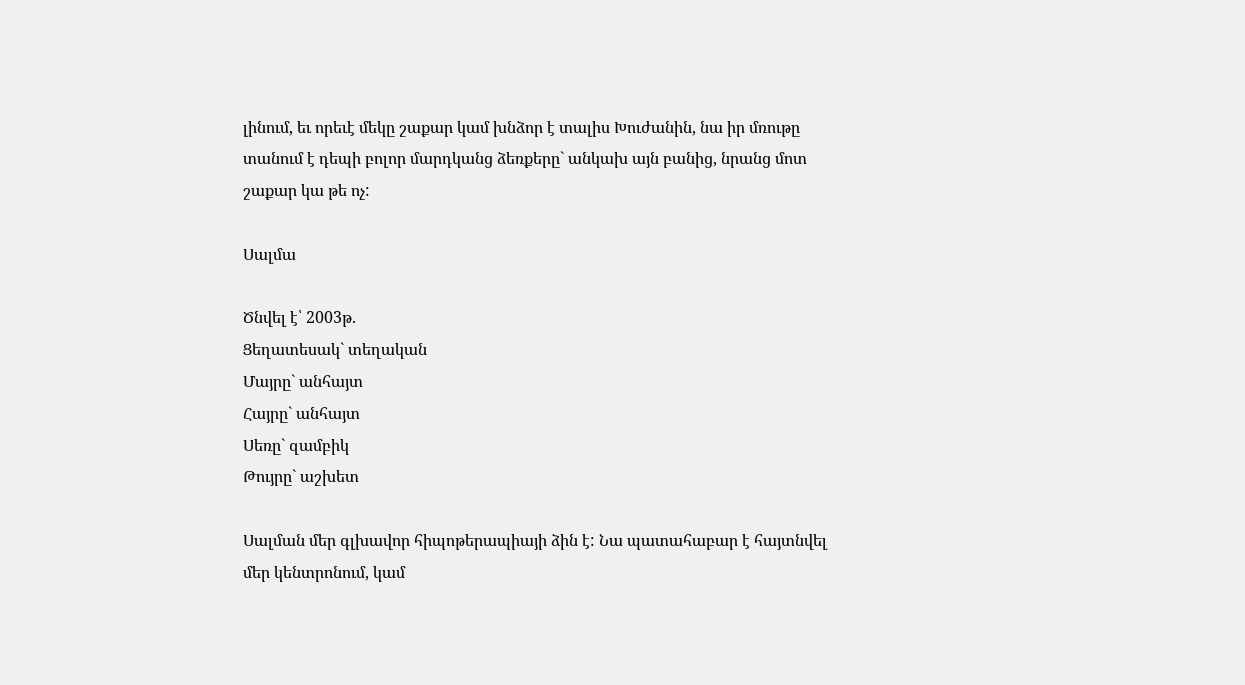լինում, եւ որեւէ մեկը շաքար կամ խնձոր է տալիս Խուժանին, նա իր մռութը տանում է դեպի բոլոր մարդկանց ձեռքերը` անկախ այն բանից, նրանց մոտ շաքար կա թե ոչ:

Սալմա

Ծնվել է՝ 2003թ.
Ցեղատեսակ` տեղական
Մայրը` անհայտ
Հայրը` անհայտ
Սեռը` զամբիկ
Թույրը` աշխետ

Սալման մեր գլխավոր հիպոթերապիայի ձին է: Նա պատահաբար է հայտնվել մեր կենտրոնում, կամ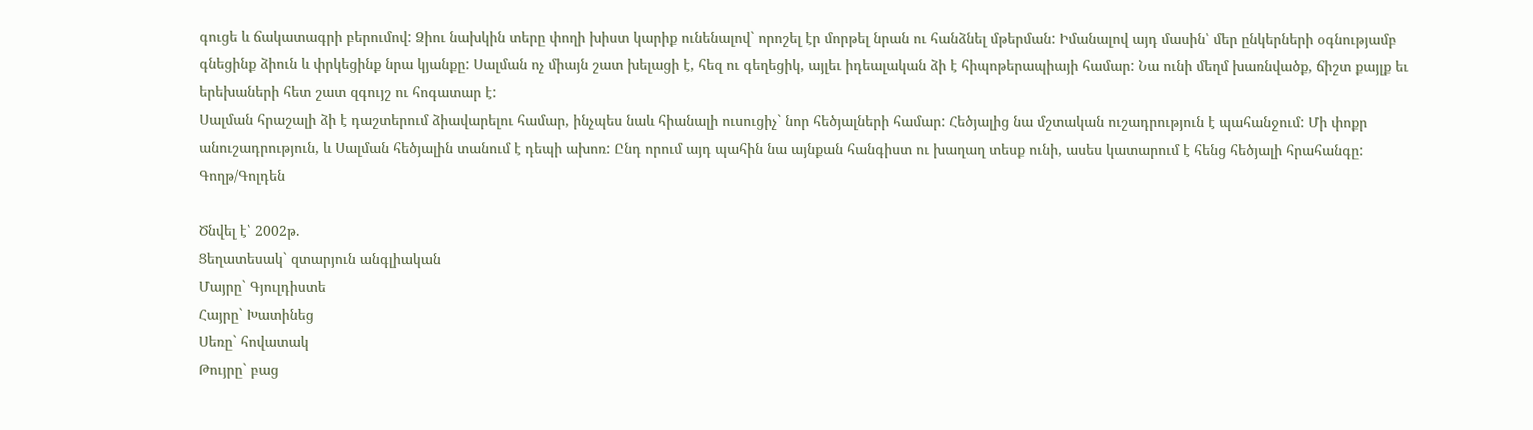գուցե և ճակատագրի բերումով: Ձիու նախկին տերը փողի խիստ կարիք ունենալով` որոշել էր մորթել նրան ու հանձնել մթերման: Իմանալով այդ մասին՝ մեր ընկերների օգնությամբ գնեցինք ձիուն և փրկեցինք նրա կյանքը: Սալման ոչ միայն շատ խելացի է, հեզ ու գեղեցիկ, այլեւ իդեալական ձի է հիպոթերապիայի համար: Նա ունի մեղմ խառնվածք, ճիշտ քայլք եւ երեխաների հետ շատ զգույշ ու հոգատար է:
Սալման հրաշալի ձի է դաշտերում ձիավարելու համար, ինչպես նաև հիանալի ուսուցիչ` նոր հեծյալների համար: Հեծյալից նա մշտական ուշադրություն է պահանջում: Մի փոքր անուշադրություն, և Սալման հեծյալին տանում է դեպի ախոռ: Ընդ որում այդ պահին նա այնքան հանգիստ ու խաղաղ տեսք ունի, ասես կատարում է հենց հեծյալի հրահանգը:
Գողթ/Գոլդեն

Ծնվել է՝ 2002թ.
Ցեղատեսակ` զտարյուն անգլիական
Մայրը` Գյուլդիստե
Հայրը` Խատինեց
Սեռը` հովատակ
Թույրը` բաց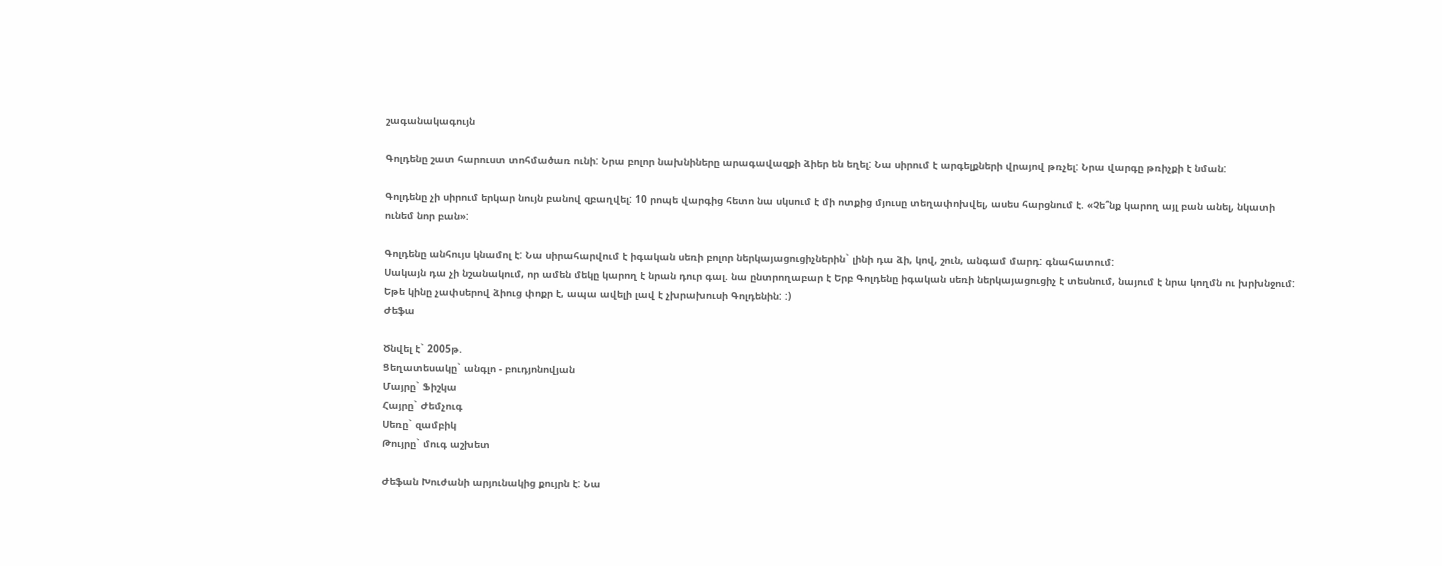շագանակագույն

Գոլդենը շատ հարուստ տոհմածառ ունի: Նրա բոլոր նախնիները արագավազքի ձիեր են եղել: Նա սիրում է արգելքների վրայով թռչել: Նրա վարգը թռիչքի է նման:

Գոլդենը չի սիրում երկար նույն բանով զբաղվել: 10 րոպե վարգից հետո նա սկսում է մի ոտքից մյուսը տեղափոխվել, ասես հարցնում է. «Չե՞նք կարող այլ բան անել, նկատի ունեմ նոր բան»:

Գոլդենը անհույս կնամոլ է: Նա սիրահարվում է իգական սեռի բոլոր ներկայացուցիչներին` լինի դա ձի, կով, շուն, անգամ մարդ: գնահատում:
Սակայն դա չի նշանակում, որ ամեն մեկը կարող է նրան դուր գալ. նա ընտրողաբար է Երբ Գոլդենը իգական սեռի ներկայացուցիչ է տեսնում, նայում է նրա կողմն ու խրխնջում: Եթե կինը չափսերով ձիուց փոքր է, ապա ավելի լավ է չխրախուսի Գոլդենին: :)
Ժեֆա

Ծնվել է` 2005թ.
Ցեղատեսակը` անգլո - բուդյոնովյան
Մայրը` Ֆիշկա
Հայրը` Ժեմչուգ
Սեռը` զամբիկ
Թույրը` մուգ աշխետ

Ժեֆան Խուժանի արյունակից քույրն է: Նա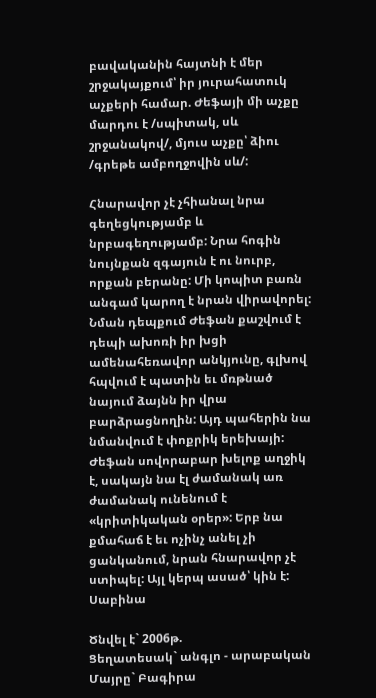բավականին հայտնի է մեր շրջակայքում՝ իր յուրահատուկ աչքերի համար. Ժեֆայի մի աչքը մարդու է /սպիտակ, սև շրջանակով/, մյուս աչքը՝ ձիու /գրեթե ամբողջովին սև/:

Հնարավոր չէ չհիանալ նրա գեղեցկությամբ և նրբագեղությամբ: Նրա հոգին նույնքան զգայուն է ու նուրբ, որքան բերանը: Մի կոպիտ բառն անգամ կարող է նրան վիրավորել: Նման դեպքում Ժեֆան քաշվում է դեպի ախոռի իր խցի ամենահեռավոր անկյունը, գլխով հպվում է պատին եւ մռթնած նայում ձայնն իր վրա բարձրացնողին: Այդ պահերին նա նմանվում է փոքրիկ երեխայի:
Ժեֆան սովորաբար խելոք աղջիկ է, սակայն նա էլ ժամանակ առ ժամանակ ունենում է «կրիտիկական օրեր»: Երբ նա քմահաճ է եւ ոչինչ անել չի ցանկանում, նրան հնարավոր չէ ստիպել: Այլ կերպ ասած՝ կին է:
Սաբինա

Ծնվել է` 2006թ.
Ցեղատեսակ` անգլո - արաբական
Մայրը` Բագիրա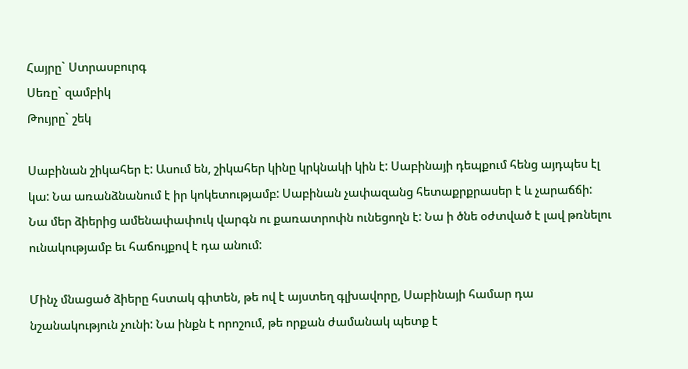Հայրը` Ստրասբուրգ
Սեռը` զամբիկ
Թույրը` շեկ

Սաբինան շիկահեր է: Ասում են, շիկահեր կինը կրկնակի կին է: Սաբինայի դեպքում հենց այդպես էլ կա: Նա առանձնանում է իր կոկետությամբ: Սաբինան չափազանց հետաքրքրասեր է և չարաճճի: Նա մեր ձիերից ամենափափուկ վարգն ու քառատրոփն ունեցողն է: Նա ի ծնե օժտված է լավ թռնելու ունակությամբ եւ հաճույքով է դա անում:

Մինչ մնացած ձիերը հստակ գիտեն, թե ով է այստեղ գլխավորը, Սաբինայի համար դա նշանակություն չունի: Նա ինքն է որոշում, թե որքան ժամանակ պետք է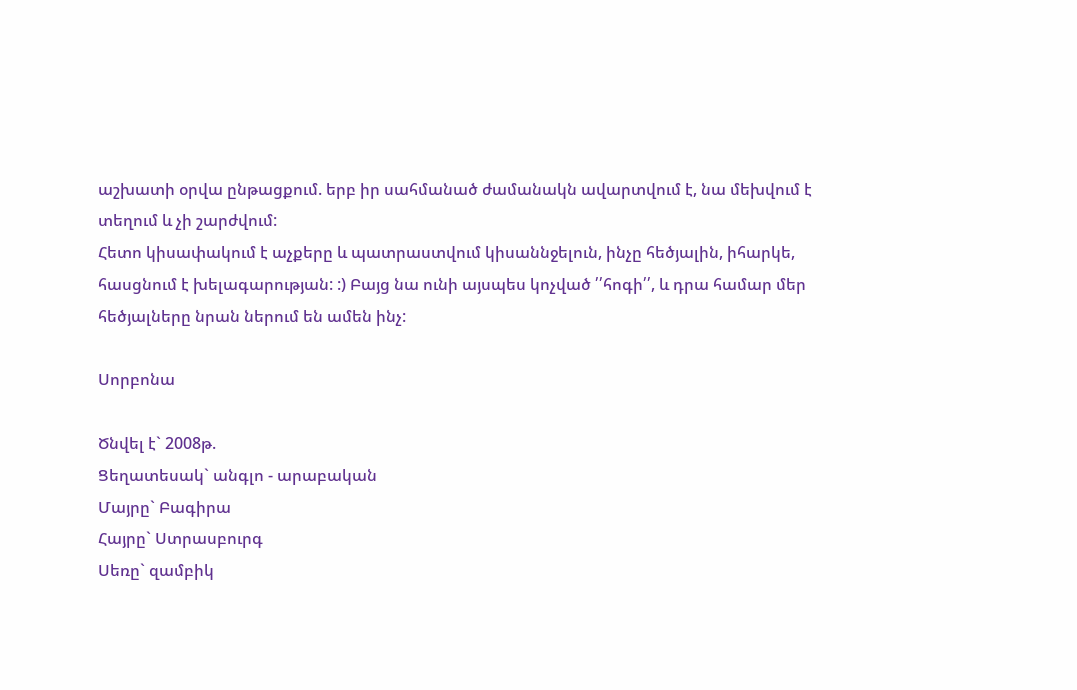աշխատի օրվա ընթացքում. երբ իր սահմանած ժամանակն ավարտվում է, նա մեխվում է տեղում և չի շարժվում:
Հետո կիսափակում է աչքերը և պատրաստվում կիսաննջելուն, ինչը հեծյալին, իհարկե, հասցնում է խելագարության: :) Բայց նա ունի այսպես կոչված ՛՛հոգի՛՛, և դրա համար մեր հեծյալները նրան ներում են ամեն ինչ:

Սորբոնա

Ծնվել է` 2008թ.
Ցեղատեսակ` անգլո - արաբական
Մայրը` Բագիրա
Հայրը` Ստրասբուրգ
Սեռը` զամբիկ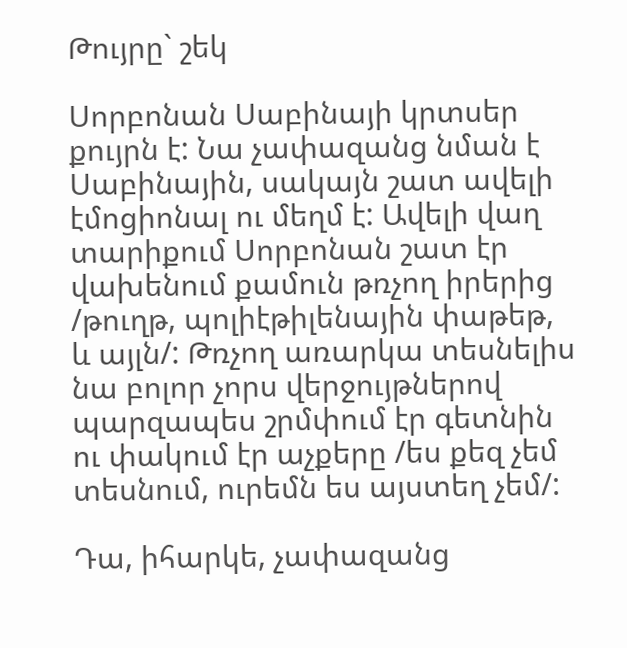Թույրը` շեկ

Սորբոնան Սաբինայի կրտսեր քույրն է: Նա չափազանց նման է Սաբինային, սակայն շատ ավելի էմոցիոնալ ու մեղմ է: Ավելի վաղ տարիքում Սորբոնան շատ էր վախենում քամուն թռչող իրերից /թուղթ, պոլիէթիլենային փաթեթ, և այլն/: Թռչող առարկա տեսնելիս նա բոլոր չորս վերջույթներով պարզապես շրմփում էր գետնին ու փակում էր աչքերը /ես քեզ չեմ տեսնում, ուրեմն ես այստեղ չեմ/:

Դա, իհարկե, չափազանց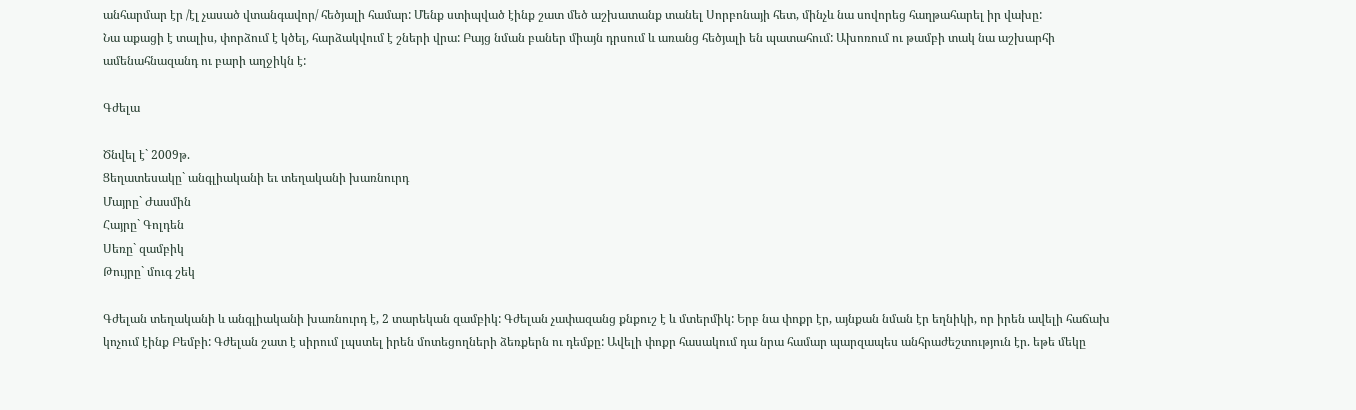անհարմար էր /էլ չասած վտանգավոր/ հեծյալի համար: Մենք ստիպված էինք շատ մեծ աշխատանք տանել Սորբոնայի հետ, մինչև նա սովորեց հաղթահարել իր վախը:
Նա աքացի է տալիս, փորձում է կծել, հարձակվում է շների վրա: Բայց նման բաներ միայն դրսում և առանց հեծյալի են պատահում: Ախոռում ու թամբի տակ նա աշխարհի ամենահնազանդ ու բարի աղջիկն է:

Գժելա

Ծնվել է` 2009թ.
Ցեղատեսակը` անգլիականի եւ տեղականի խառնուրդ
Մայրը` Ժասմին
Հայրը` Գոլդեն
Սեռը` զամբիկ
Թույրը` մուգ շեկ

Գժելան տեղականի և անգլիականի խառնուրդ է, 2 տարեկան զամբիկ: Գժելան չափազանց քնքուշ է և մտերմիկ: Երբ նա փոքր էր, այնքան նման էր եղնիկի, որ իրեն ավելի հաճախ կոչում էինք Բեմբի: Գժելան շատ է սիրում լպստել իրեն մոտեցողների ձեռքերն ու դեմքը: Ավելի փոքր հասակում դա նրա համար պարզապես անհրաժեշտություն էր. եթե մեկը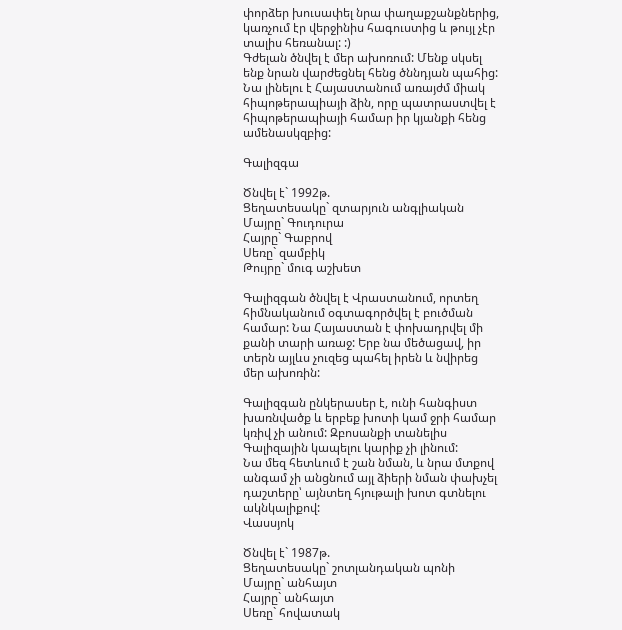փորձեր խուսափել նրա փաղաքշանքներից, կառչում էր վերջինիս հագուստից և թույլ չէր տալիս հեռանալ: :)
Գժելան ծնվել է մեր ախոռում: Մենք սկսել ենք նրան վարժեցնել հենց ծննդյան պահից: Նա լինելու է Հայաստանում առայժմ միակ հիպոթերապիայի ձին, որը պատրաստվել է հիպոթերապիայի համար իր կյանքի հենց ամենասկզբից:

Գալիզգա

Ծնվել է` 1992թ.
Ցեղատեսակը` զտարյուն անգլիական
Մայրը` Գուդուրա
Հայրը` Գաբրով
Սեռը` զամբիկ
Թույրը` մուգ աշխետ

Գալիզգան ծնվել է Վրաստանում, որտեղ հիմնականում օգտագործվել է բուծման համար: Նա Հայաստան է փոխադրվել մի քանի տարի առաջ: Երբ նա մեծացավ, իր տերն այլևս չուզեց պահել իրեն և նվիրեց մեր ախոռին:

Գալիզգան ընկերասեր է, ունի հանգիստ խառնվածք և երբեք խոտի կամ ջրի համար կռիվ չի անում: Զբոսանքի տանելիս Գալիզային կապելու կարիք չի լինում:
Նա մեզ հետևում է շան նման, և նրա մտքով անգամ չի անցնում այլ ձիերի նման փախչել դաշտերը՝ այնտեղ հյութալի խոտ գտնելու ակնկալիքով:
Վասսյոկ

Ծնվել է` 1987թ.
Ցեղատեսակը` շոտլանդական պոնի
Մայրը` անհայտ
Հայրը` անհայտ
Սեռը` հովատակ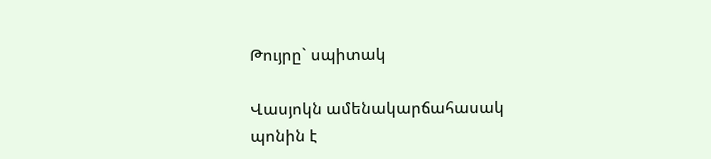Թույրը` սպիտակ

Վասյոկն ամենակարճահասակ պոնին է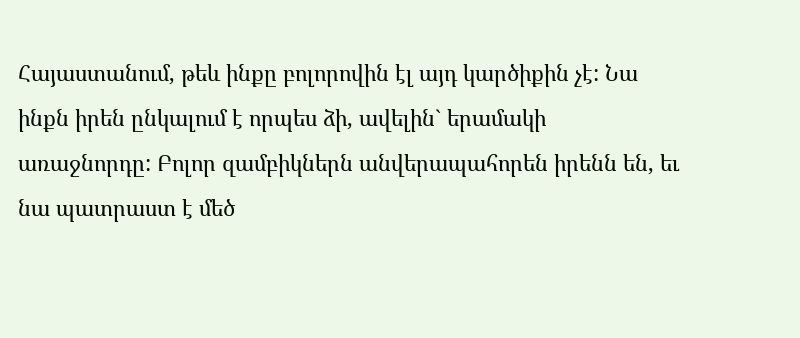Հայաստանում, թեև ինքը բոլորովին էլ այդ կարծիքին չէ: Նա ինքն իրեն ընկալում է որպես ձի, ավելին` երամակի առաջնորդը: Բոլոր զամբիկներն անվերապահորեն իրենն են, եւ նա պատրաստ է մեծ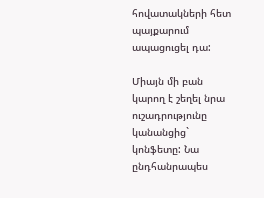հովատակների հետ պայքարում ապացուցել դա:

Միայն մի բան կարող է շեղել նրա ուշադրությունը կանանցից` կոնֆետը: Նա ընդհանրապես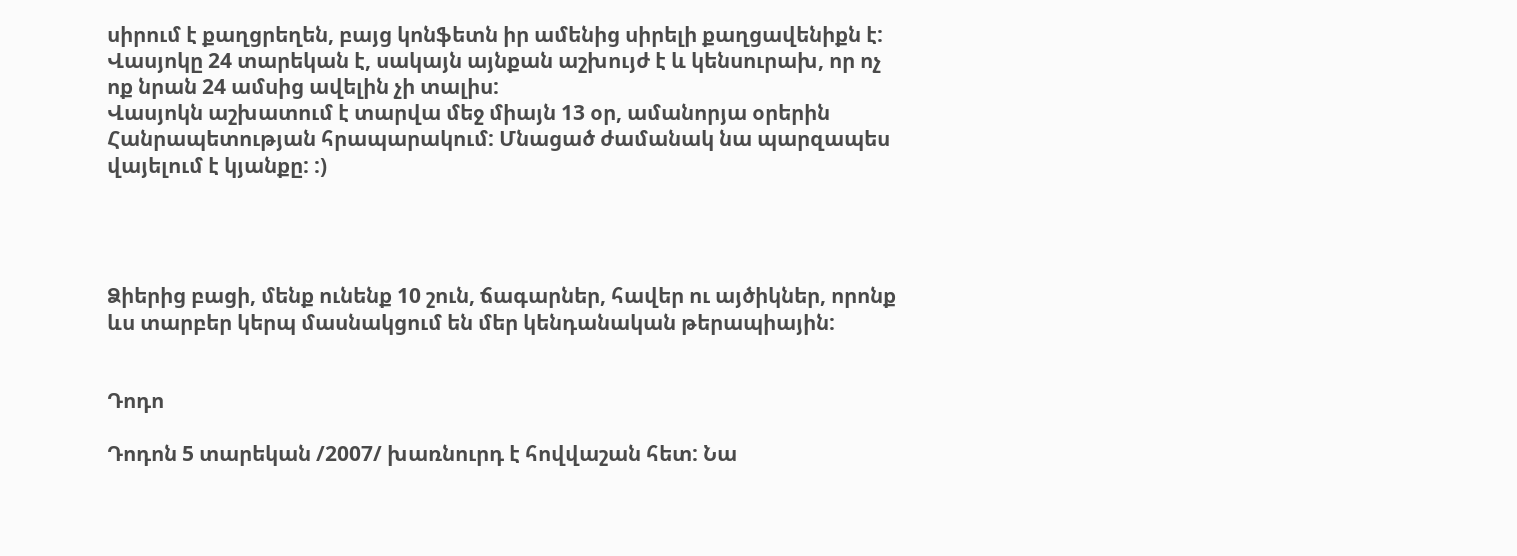սիրում է քաղցրեղեն, բայց կոնֆետն իր ամենից սիրելի քաղցավենիքն է: Վասյոկը 24 տարեկան է, սակայն այնքան աշխույժ է և կենսուրախ, որ ոչ ոք նրան 24 ամսից ավելին չի տալիս:
Վասյոկն աշխատում է տարվա մեջ միայն 13 օր, ամանորյա օրերին Հանրապետության հրապարակում: Մնացած ժամանակ նա պարզապես վայելում է կյանքը: :)




Ձիերից բացի, մենք ունենք 10 շուն, ճագարներ, հավեր ու այծիկներ, որոնք ևս տարբեր կերպ մասնակցում են մեր կենդանական թերապիային:


Դոդո

Դոդոն 5 տարեկան /2007/ խառնուրդ է հովվաշան հետ: Նա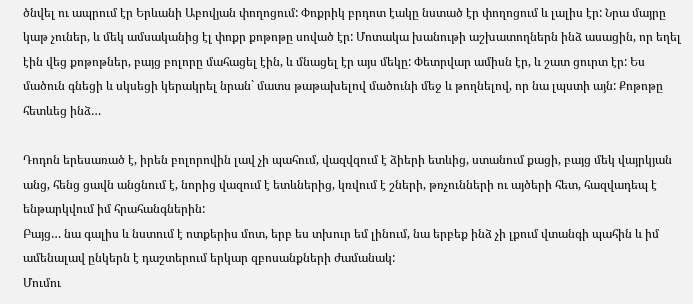ծնվել ու ապրում էր Երևանի Աբովյան փողոցում: Փոքրիկ բրդոտ էակը նստած էր փողոցում և լալիս էր: Նրա մայրը կաթ չուներ, և մեկ ամսականից էլ փոքր քոթոթը սոված էր: Մոտակա խանութի աշխատողներն ինձ ասացին, որ եղել էին վեց քոթոթներ, բայց բոլորը մահացել էին, և մնացել էր այս մեկը: Փետրվար ամիսն էր, և շատ ցուրտ էր: Ես մածուն գնեցի և սկսեցի կերակրել նրան` մատս թաթախելով մածունի մեջ և թողնելով, որ նա լպստի այն: Քոթոթը հետևեց ինձ…

Դոդոն երեսառած է, իրեն բոլորովին լավ չի պահում, վազվզում է ձիերի ետևից, ստանում քացի, բայց մեկ վայրկյան անց, հենց ցավն անցնում է, նորից վազում է ետևներից, կռվում է շների, թռչունների ու այծերի հետ, հազվադեպ է ենթարկվում իմ հրահանգներին:
Բայց… նա գալիս և նստում է ոտքերիս մոտ, երբ ես տխուր եմ լինում, նա երբեք ինձ չի լքում վտանգի պահին և իմ ամենալավ ընկերն է դաշտերում երկար զբոսանքների ժամանակ:
Մումու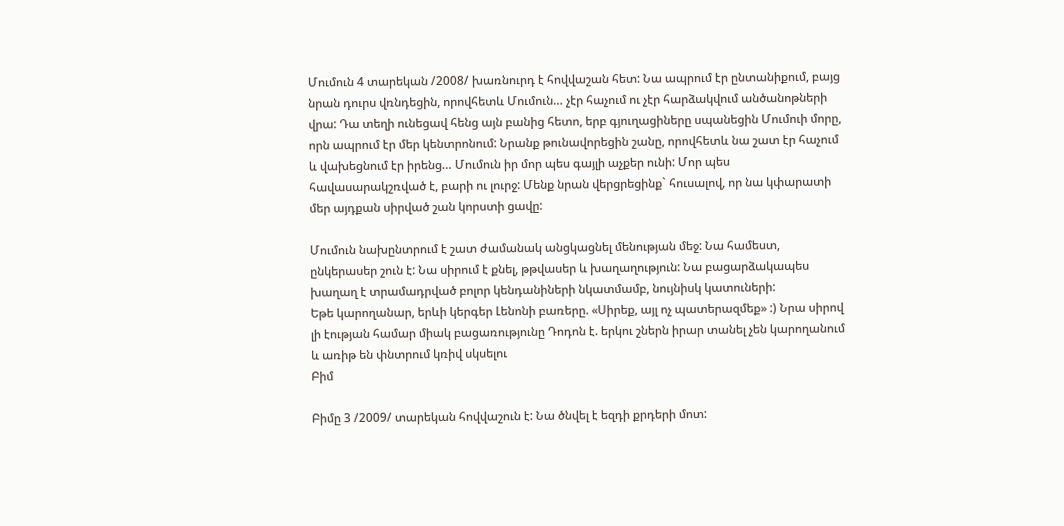Մումուն 4 տարեկան /2008/ խառնուրդ է հովվաշան հետ: Նա ապրում էր ընտանիքում, բայց նրան դուրս վռնդեցին, որովհետև Մումուն… չէր հաչում ու չէր հարձակվում անծանոթների վրա: Դա տեղի ունեցավ հենց այն բանից հետո, երբ գյուղացիները սպանեցին Մումուի մորը, որն ապրում էր մեր կենտրոնում: Նրանք թունավորեցին շանը, որովհետև նա շատ էր հաչում և վախեցնում էր իրենց… Մումուն իր մոր պես գայլի աչքեր ունի: Մոր պես հավասարակշռված է, բարի ու լուրջ: Մենք նրան վերցրեցինք` հուսալով, որ նա կփարատի մեր այդքան սիրված շան կորստի ցավը:

Մումուն նախընտրում է շատ ժամանակ անցկացնել մենության մեջ: Նա համեստ, ընկերասեր շուն է: Նա սիրում է քնել, թթվասեր և խաղաղություն: Նա բացարձակապես խաղաղ է տրամադրված բոլոր կենդանիների նկատմամբ, նույնիսկ կատուների:
Եթե կարողանար, երևի կերգեր Լենոնի բառերը. «Սիրեք, այլ ոչ պատերազմեք» :) Նրա սիրով լի էության համար միակ բացառությունը Դոդոն է. երկու շներն իրար տանել չեն կարողանում և առիթ են փնտրում կռիվ սկսելու
Բիմ

Բիմը 3 /2009/ տարեկան հովվաշուն է: Նա ծնվել է եզդի քրդերի մոտ: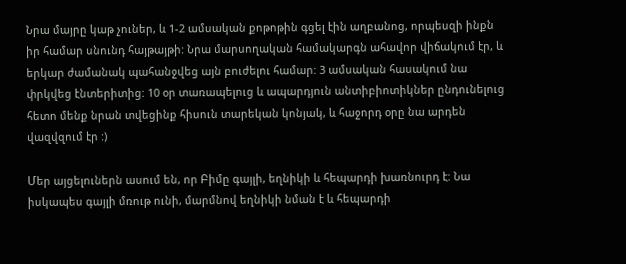Նրա մայրը կաթ չուներ, և 1-2 ամսական քոթոթին գցել էին աղբանոց, որպեսզի ինքն իր համար սնունդ հայթայթի: Նրա մարսողական համակարգն ահավոր վիճակում էր, և երկար ժամանակ պահանջվեց այն բուժելու համար: 3 ամսական հասակում նա փրկվեց էնտերիտից: 10 օր տառապելուց և ապարդյուն անտիբիոտիկներ ընդունելուց հետո մենք նրան տվեցինք հիսուն տարեկան կոնյակ, և հաջորդ օրը նա արդեն վազվզում էր :)

Մեր այցելուներն ասում են, որ Բիմը գայլի, եղնիկի և հեպարդի խառնուրդ է: Նա իսկապես գայլի մռութ ունի, մարմնով եղնիկի նման է և հեպարդի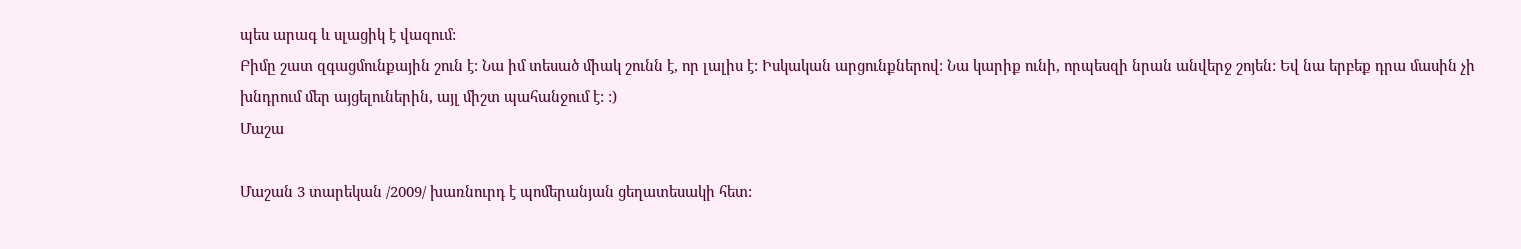պես արագ և սլացիկ է վազում:
Բիմը շատ զգացմունքային շուն է: Նա իմ տեսած միակ շունն է, որ լալիս է: Իսկական արցունքներով: Նա կարիք ունի, որպեսզի նրան անվերջ շոյեն: Եվ նա երբեք դրա մասին չի խնդրում մեր այցելուներին, այլ միշտ պահանջում է: :)
Մաշա

Մաշան 3 տարեկան /2009/ խառնուրդ է պոմերանյան ցեղատեսակի հետ: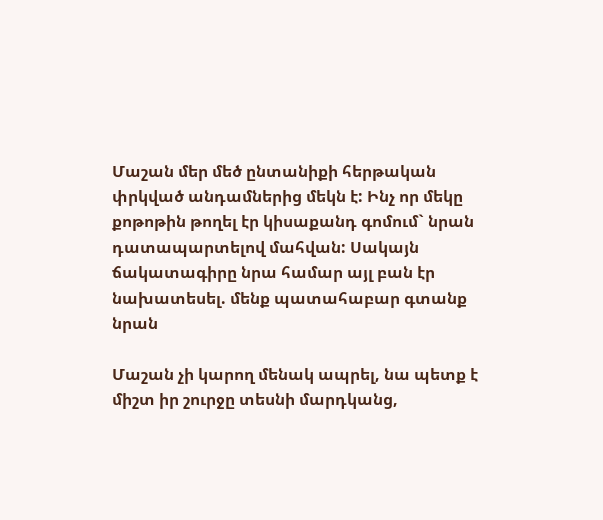Մաշան մեր մեծ ընտանիքի հերթական փրկված անդամներից մեկն է: Ինչ որ մեկը քոթոթին թողել էր կիսաքանդ գոմում` նրան դատապարտելով մահվան: Սակայն ճակատագիրը նրա համար այլ բան էր նախատեսել. մենք պատահաբար գտանք նրան

Մաշան չի կարող մենակ ապրել, նա պետք է միշտ իր շուրջը տեսնի մարդկանց,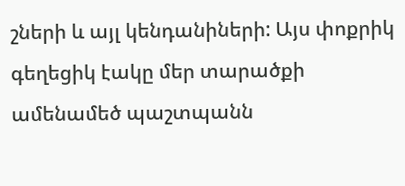շների և այլ կենդանիների: Այս փոքրիկ գեղեցիկ էակը մեր տարածքի ամենամեծ պաշտպանն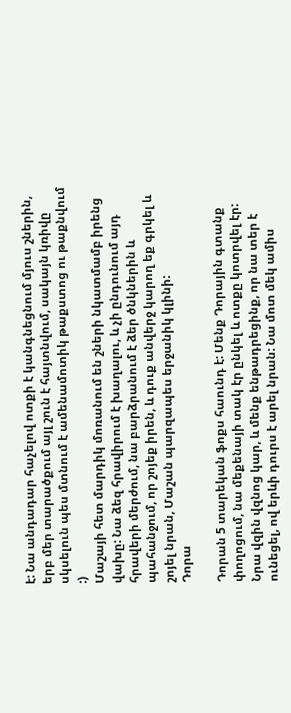է: Նա անդադար հաչելով ոտքի է կանգնեցնում մյուս շներին, երբ մեր տարածքում այլ շուն է հայտնվում, սակայն կռիվը սկսելուն պես մտնում է ամենամոտիկ թաքստոց ու թաքնվում :)
Մաշայի հետ մարդիկ մոռանում են շների նկատմամբ իրենց վախը: Նա ձեզ հրավիրում է խաղալու, և չի ընդունում այդ հրավերի մերժում, նա բարձրանում է ձեր ծնկներին և պահանջում, որ շոյեք իրեն, և դուք անվերջ կարող եք գրկել և շոյել նրան, Մաշան պարզապես երջանիկ կլինի:
Դորա

Դորան 5 տարեկան ֆոքս հաունդ է: Մենք Դորային գտանք փողոցում, նա մեքենայի տակ էր ընկել և ոտքը կոտրվել էր: Նրա վզին վզնոց կար, և մենք ենթադրեցինք, որ նա տեր է ունեցել, ով երևի դուրս է արել նրան: Նա մոտ մեկ ամիս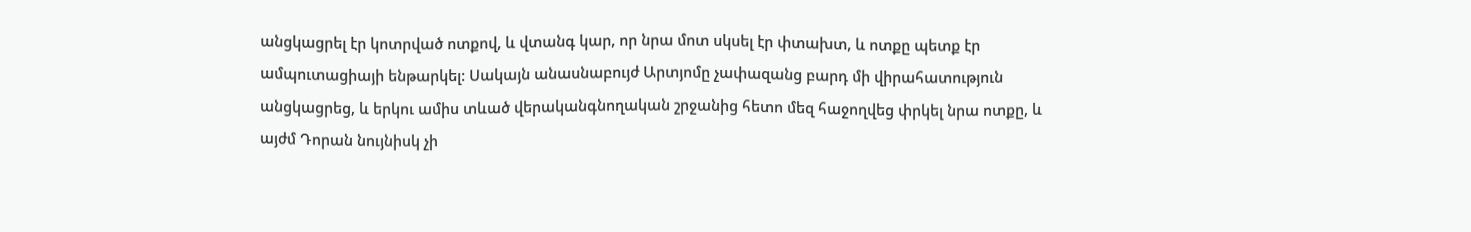անցկացրել էր կոտրված ոտքով, և վտանգ կար, որ նրա մոտ սկսել էր փտախտ, և ոտքը պետք էր ամպուտացիայի ենթարկել: Սակայն անասնաբույժ Արտյոմը չափազանց բարդ մի վիրահատություն անցկացրեց, և երկու ամիս տևած վերականգնողական շրջանից հետո մեզ հաջողվեց փրկել նրա ոտքը, և այժմ Դորան նույնիսկ չի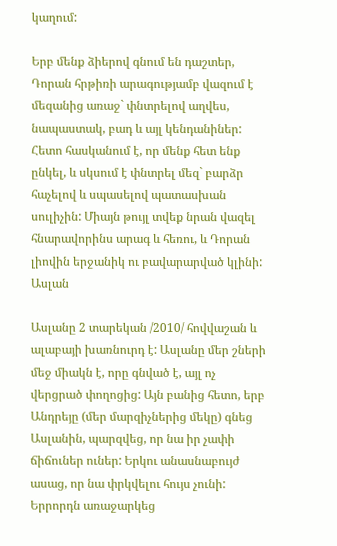կաղում:

Երբ մենք ձիերով գնում են դաշտեր, Դորան հրթիռի արագությամբ վազում է մեզանից առաջ` փնտրելով աղվես, նապաստակ, բադ և այլ կենդանիներ:
Հետո հասկանում է, որ մենք հետ ենք ընկել, և սկսում է փնտրել մեզ` բարձր հաչելով և սպասելով պատասխան սուլիչին: Միայն թույլ տվեք նրան վազել հնարավորինս արագ և հեռու, և Դորան լիովին երջանիկ ու բավարարված կլինի:
Ասլան

Ասլանը 2 տարեկան /2010/ հովվաշան և ալաբայի խառնուրդ է: Ասլանը մեր շների մեջ միակն է, որը գնված է, այլ ոչ վերցրած փողոցից: Այն բանից հետո, երբ Անդրեյը (մեր մարզիչներից մեկը) գնեց Ասլանին, պարզվեց, որ նա իր չափի ճիճուներ ուներ: Երկու անասնաբույժ ասաց, որ նա փրկվելու հույս չունի: Երրորդն առաջարկեց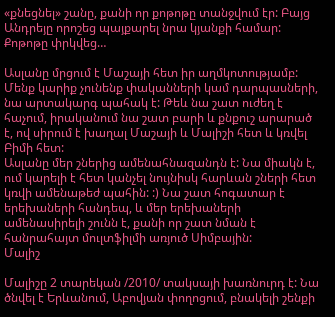«քնեցնել» շանը, քանի որ քոթոթը տանջվում էր: Բայց Անդրեյը որոշեց պայքարել նրա կյանքի համար: Քոթոթը փրկվեց…

Ասլանը մրցում է Մաշայի հետ իր աղմկոտությամբ: Մենք կարիք չունենք փականների կամ դարպասների, նա արտակարգ պահակ է: Թեև նա շատ ուժեղ է հաչում, իրականում նա շատ բարի և քնքուշ արարած է, ով սիրում է խաղալ Մաշայի և Մալիշի հետ և կռվել Բիմի հետ:
Ասլանը մեր շներից ամենահնազանդն է: Նա միակն է, ում կարելի է հետ կանչել նույնիսկ հարևան շների հետ կռվի ամենաթեժ պահին: :) Նա շատ հոգատար է երեխաների հանդեպ, և մեր երեխաների ամենասիրելի շունն է, քանի որ շատ նման է հանրահայտ մուլտֆիլմի առյուծ Սիմբային:
Մալիշ

Մալիշը 2 տարեկան /2010/ տակսայի խառնուրդ է: Նա ծնվել է Երևանում, Աբովյան փողոցում, բնակելի շենքի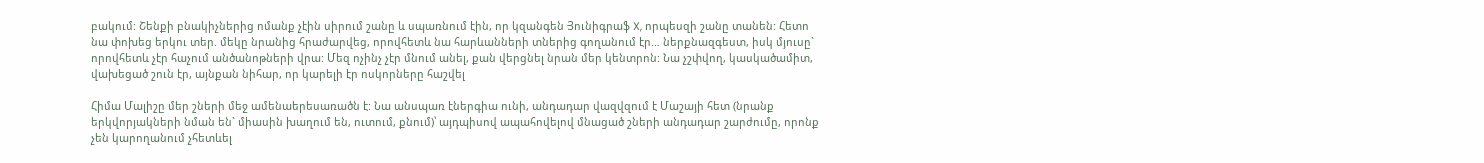բակում: Շենքի բնակիչներից ոմանք չէին սիրում շանը և սպառնում էին, որ կզանգեն Յունիգրաֆ X, որպեսզի շանը տանեն: Հետո նա փոխեց երկու տեր. մեկը նրանից հրաժարվեց, որովհետև նա հարևանների տներից գողանում էր… ներքնազգեստ, իսկ մյուսը` որովհետև չէր հաչում անծանոթների վրա: Մեզ ոչինչ չէր մնում անել, քան վերցնել նրան մեր կենտրոն: Նա չշփվող, կասկածամիտ, վախեցած շուն էր, այնքան նիհար, որ կարելի էր ոսկորները հաշվել

Հիմա Մալիշը մեր շների մեջ ամենաերեսառածն է: Նա անսպառ էներգիա ունի, անդադար վազվզում է Մաշայի հետ (նրանք երկվորյակների նման են` միասին խաղում են, ուտում, քնում)՝ այդպիսով ապահովելով մնացած շների անդադար շարժումը, որոնք չեն կարողանում չհետևել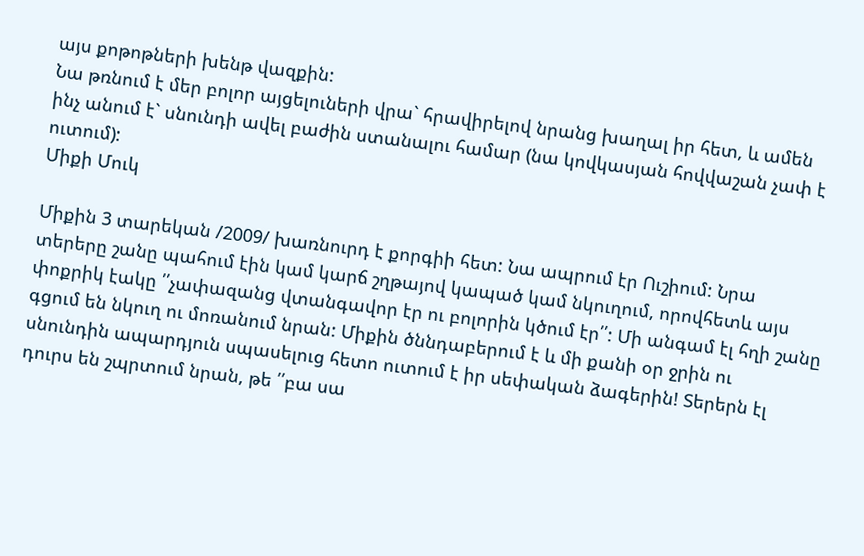այս քոթոթների խենթ վազքին:
Նա թռնում է մեր բոլոր այցելուների վրա` հրավիրելով նրանց խաղալ իր հետ, և ամեն ինչ անում է` սնունդի ավել բաժին ստանալու համար (նա կովկասյան հովվաշան չափ է ուտում):
Միքի Մուկ

Միքին 3 տարեկան /2009/ խառնուրդ է քորգիի հետ: Նա ապրում էր Ուշիում: Նրա տերերը շանը պահում էին կամ կարճ շղթայով կապած կամ նկուղում, որովհետև այս փոքրիկ էակը ՛՛չափազանց վտանգավոր էր ու բոլորին կծում էր՛՛: Մի անգամ էլ հղի շանը գցում են նկուղ ու մոռանում նրան: Միքին ծննդաբերում է և մի քանի օր ջրին ու սնունդին ապարդյուն սպասելուց հետո ուտում է իր սեփական ձագերին! Տերերն էլ դուրս են շպրտում նրան, թե ՛՛բա սա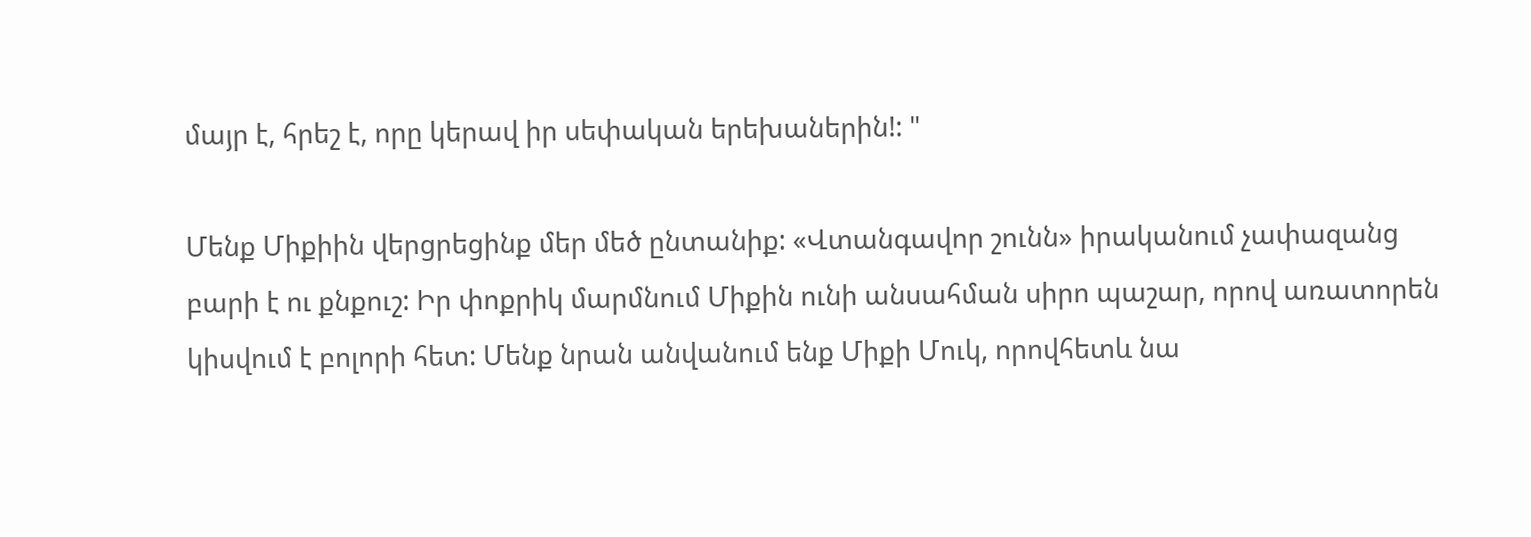մայր է, հրեշ է, որը կերավ իր սեփական երեխաներին!: "

Մենք Միքիին վերցրեցինք մեր մեծ ընտանիք: «Վտանգավոր շունն» իրականում չափազանց բարի է ու քնքուշ: Իր փոքրիկ մարմնում Միքին ունի անսահման սիրո պաշար, որով առատորեն կիսվում է բոլորի հետ: Մենք նրան անվանում ենք Միքի Մուկ, որովհետև նա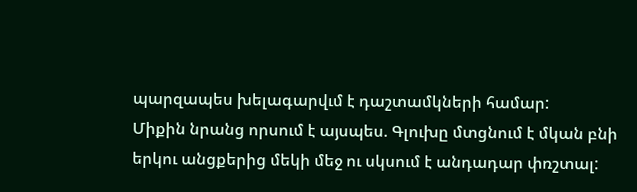պարզապես խելագարվւմ է դաշտամկների համար:
Միքին նրանց որսում է այսպես. Գլուխը մտցնում է մկան բնի երկու անցքերից մեկի մեջ ու սկսում է անդադար փռշտալ: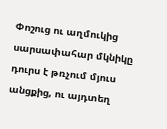Փոշուց ու աղմուկից սարսափահար մկնիկը դուրս է թռչում մյուս անցքից, ու այդտեղ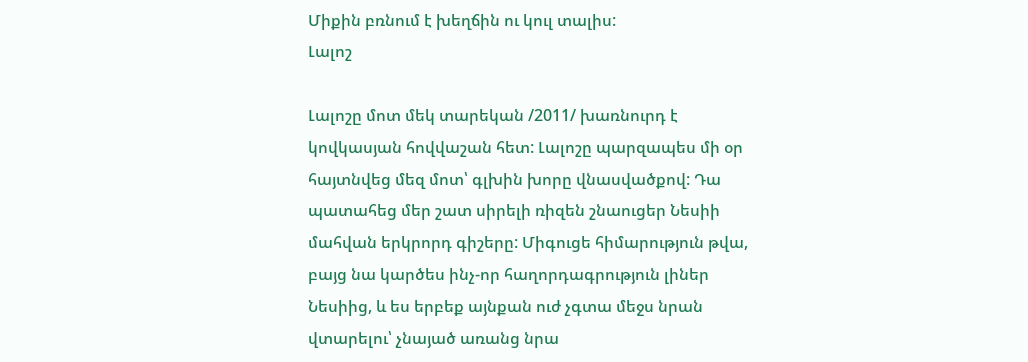Միքին բռնում է խեղճին ու կուլ տալիս:
Լալոշ

Լալոշը մոտ մեկ տարեկան /2011/ խառնուրդ է կովկասյան հովվաշան հետ: Լալոշը պարզապես մի օր հայտնվեց մեզ մոտ՝ գլխին խորը վնասվածքով: Դա պատահեց մեր շատ սիրելի ռիզեն շնաուցեր Նեսիի մահվան երկրորդ գիշերը: Միգուցե հիմարություն թվա, բայց նա կարծես ինչ-որ հաղորդագրություն լիներ Նեսիից, և ես երբեք այնքան ուժ չգտա մեջս նրան վտարելու՝ չնայած առանց նրա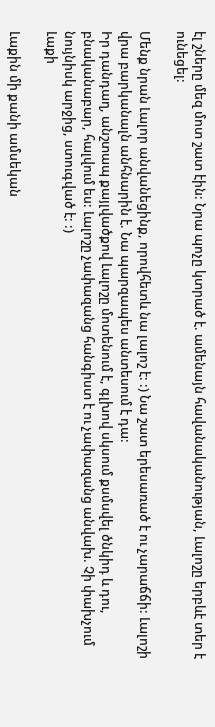էլ շները մեզ մոտ շատ էին: Նրա պոչը կտրած է. ամենայն հավանականության, Լալոշը երբևէ տեր է ունեցել:

Մենք նրան Լալոր անվանեցինք, որովհետև նա լալոշ է: :) Նա շատ երեսառած է ու չարաճճի: Լալոշի վրա բարկանալն անհնարին է. Նա պարզապես անտեսում է դա:
Իր դանդաղ, անշտապ քայլվածքով Լալոշը մոտենում է, գլխով սկսում քսմսվել ծնկիդ և դու, բնականաբար, հալվում ես: Լալոշը չափազանց հանգիստ է ու չափազանց անվախ. Չի փախչում նույնիսկ արջից, ստուգված է: :)
Լաքի

Լաքին մի քանի ամսեկան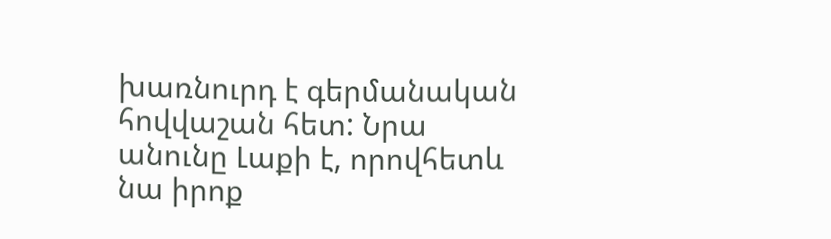խառնուրդ է գերմանական հովվաշան հետ: Նրա անունը Լաքի է, որովհետև նա իրոք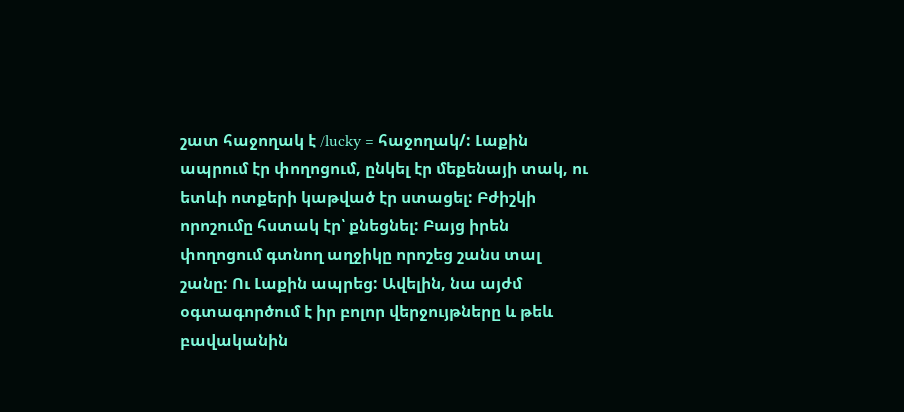շատ հաջողակ է /lucky = հաջողակ/: Լաքին ապրում էր փողոցում, ընկել էր մեքենայի տակ, ու ետևի ոտքերի կաթված էր ստացել: Բժիշկի որոշումը հստակ էր՝ քնեցնել: Բայց իրեն փողոցում գտնող աղջիկը որոշեց շանս տալ շանը: Ու Լաքին ապրեց: Ավելին, նա այժմ օգտագործում է իր բոլոր վերջույթները և թեև բավականին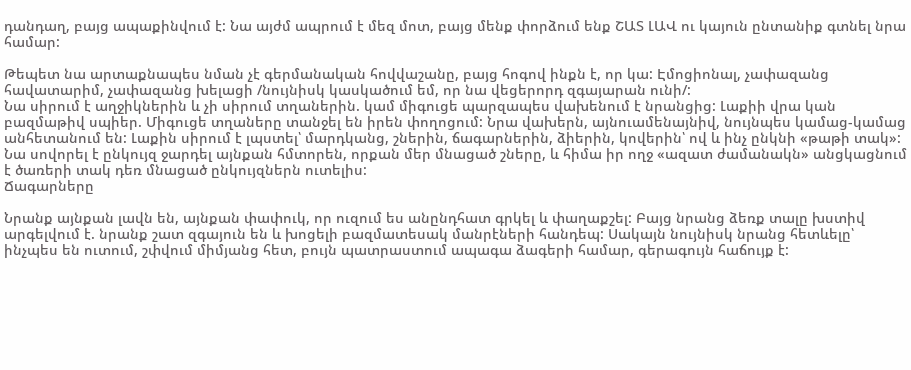դանդաղ, բայց ապաքինվում է: Նա այժմ ապրում է մեզ մոտ, բայց մենք փորձում ենք ՇԱՏ ԼԱՎ ու կայուն ընտանիք գտնել նրա համար:

Թեպետ նա արտաքնապես նման չէ գերմանական հովվաշանը, բայց հոգով ինքն է, որ կա: Էմոցիոնալ, չափազանց հավատարիմ, չափազանց խելացի /նույնիսկ կասկածում եմ, որ նա վեցերորդ զգայարան ունի/:
Նա սիրում է աղջիկներին և չի սիրում տղաներին. կամ միգուցե պարզապես վախենում է նրանցից: Լաքիի վրա կան բազմաթիվ սպիեր. Միգուցե տղաները տանջել են իրեն փողոցում: Նրա վախերն, այնուամենայնիվ, նույնպես կամաց-կամաց անհետանում են: Լաքին սիրում է լպստել՝ մարդկանց, շներին, ճագարներին, ձիերին, կովերին՝ ով և ինչ ընկնի «թաթի տակ»: Նա սովորել է ընկույզ ջարդել այնքան հմտորեն, որքան մեր մնացած շները, և հիմա իր ողջ «ազատ ժամանակն» անցկացնում է ծառերի տակ դեռ մնացած ընկույզներն ուտելիս:
Ճագարները

Նրանք այնքան լավն են, այնքան փափուկ, որ ուզում ես անընդհատ գրկել և փաղաքշել: Բայց նրանց ձեռք տալը խստիվ արգելվում է. նրանք շատ զգայուն են և խոցելի բազմատեսակ մանրէների հանդեպ: Սակայն նույնիսկ նրանց հետևելը՝ ինչպես են ուտում, շփվում միմյանց հետ, բույն պատրաստում ապագա ձագերի համար, գերագույն հաճույք է: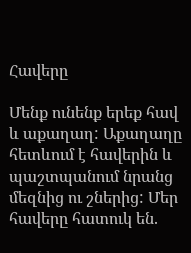Հավերը

Մենք ունենք երեք հավ և աքաղաղ: Աքաղաղը հետևում է հավերին և պաշտպանում նրանց մեզնից ու շներից: Մեր հավերը հատուկ են.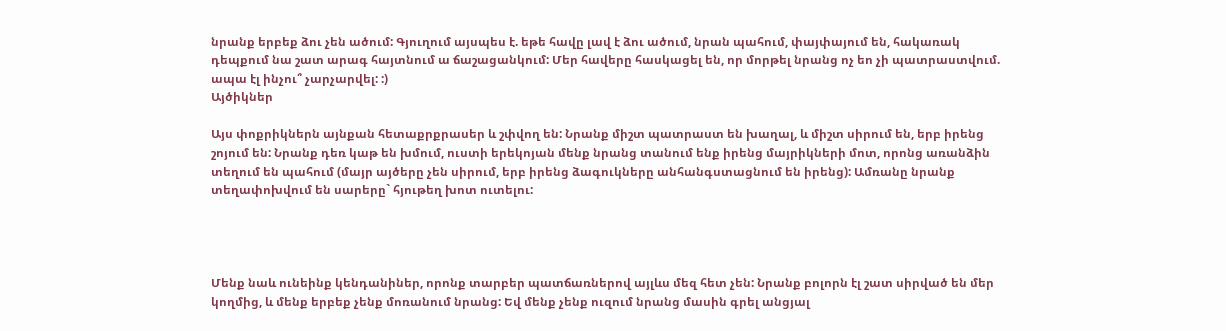նրանք երբեք ձու չեն ածում: Գյուղում այսպես է. եթե հավը լավ է ձու ածում, նրան պահում, փայփայում են, հակառակ դեպքում նա շատ արագ հայտնում ա ճաշացանկում: Մեր հավերը հասկացել են, որ մորթել նրանց ոչ եո չի պատրաստվում. ապա էլ ինչու՞ չարչարվել: :)
Այծիկներ

Այս փոքրիկներն այնքան հետաքրքրասեր և շփվող են: Նրանք միշտ պատրաստ են խաղալ, և միշտ սիրում են, երբ իրենց շոյում են: Նրանք դեռ կաթ են խմում, ուստի երեկոյան մենք նրանց տանում ենք իրենց մայրիկների մոտ, որոնց առանձին տեղում են պահում (մայր այծերը չեն սիրում, երբ իրենց ձագուկները անհանգստացնում են իրենց): Ամռանը նրանք տեղափոխվում են սարերը` հյութեղ խոտ ուտելու:




Մենք նաև ունեինք կենդանիներ, որոնք տարբեր պատճառներով այլևս մեզ հետ չեն: Նրանք բոլորն էլ շատ սիրված են մեր կողմից, և մենք երբեք չենք մոռանում նրանց: Եվ մենք չենք ուզում նրանց մասին գրել անցյալ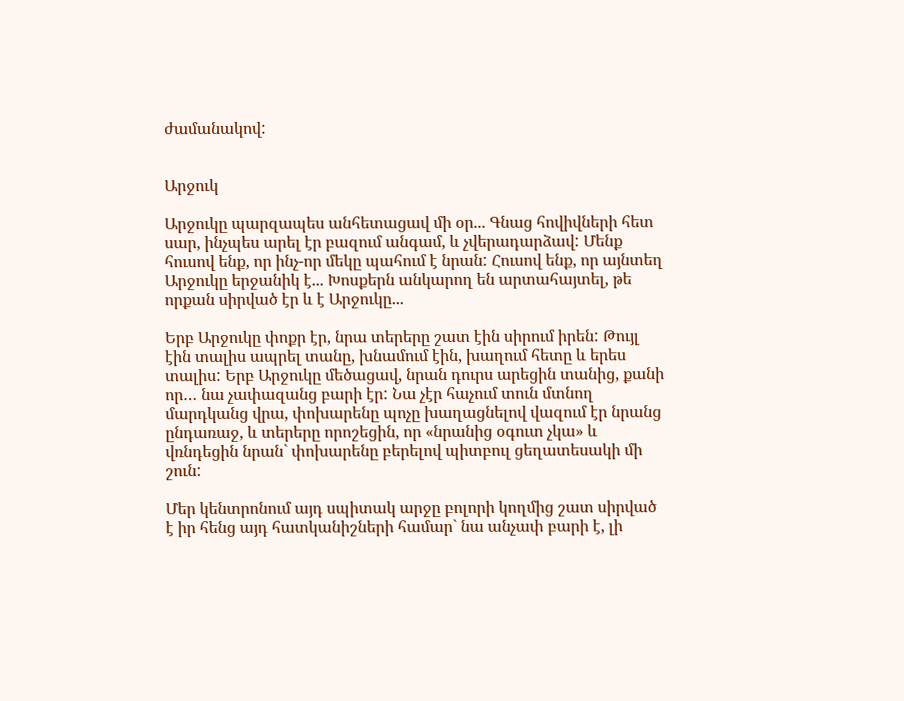ժամանակով:


Արջուկ

Արջուկը պարզապես անհետացավ մի օր... Գնաց հովիվների հետ սար, ինչպես արել էր բազում անգամ, և չվերադարձավ: Մենք հուսով ենք, որ ինչ-որ մեկը պահում է նրան: Հուսով ենք, որ այնտեղ Արջուկը երջանիկ է... Խոսքերն անկարող են արտահայտել, թե որքան սիրված էր և է Արջուկը...

Երբ Արջուկը փոքր էր, նրա տերերը շատ էին սիրում իրեն: Թույլ էին տալիս ապրել տանը, խնամում էին, խաղում հետը և երես տալիս: Երբ Արջուկը մեծացավ, նրան դուրս արեցին տանից, քանի որ… նա չափազանց բարի էր: Նա չէր հաչում տուն մտնող մարդկանց վրա, փոխարենը պոչը խաղացնելով վազում էր նրանց ընդառաջ, և տերերը որոշեցին, որ «նրանից օգուտ չկա» և վռնդեցին նրան` փոխարենը բերելով պիտբուլ ցեղատեսակի մի շուն:

Մեր կենտրոնում այդ սպիտակ արջը բոլորի կողմից շատ սիրված է իր հենց այդ հատկանիշների համար` նա անչափ բարի է, լի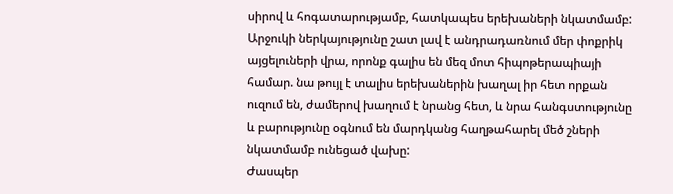սիրով և հոգատարությամբ, հատկապես երեխաների նկատմամբ: Արջուկի ներկայությունը շատ լավ է անդրադառնում մեր փոքրիկ այցելուների վրա, որոնք գալիս են մեզ մոտ հիպոթերապիայի համար. նա թույլ է տալիս երեխաներին խաղալ իր հետ որքան ուզում են, ժամերով խաղում է նրանց հետ, և նրա հանգստությունը և բարությունը օգնում են մարդկանց հաղթահարել մեծ շների նկատմամբ ունեցած վախը:
Ժասպեր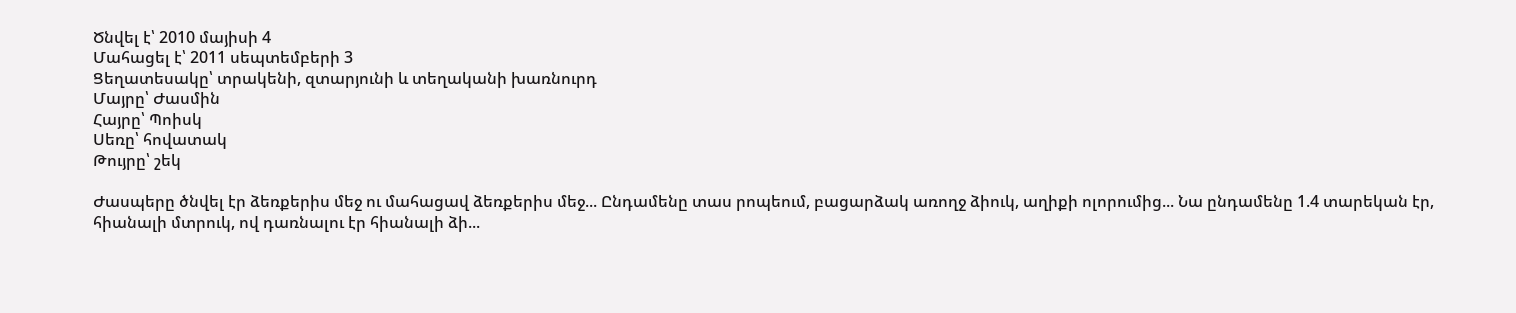Ծնվել է՝ 2010 մայիսի 4
Մահացել է՝ 2011 սեպտեմբերի 3
Ցեղատեսակը՝ տրակենի, զտարյունի և տեղականի խառնուրդ
Մայրը՝ Ժասմին
Հայրը՝ Պոիսկ
Սեռը՝ հովատակ
Թույրը՝ շեկ

Ժասպերը ծնվել էր ձեռքերիս մեջ ու մահացավ ձեռքերիս մեջ... Ընդամենը տաս րոպեում, բացարձակ առողջ ձիուկ, աղիքի ոլորումից... Նա ընդամենը 1.4 տարեկան էր, հիանալի մտրուկ, ով դառնալու էր հիանալի ձի...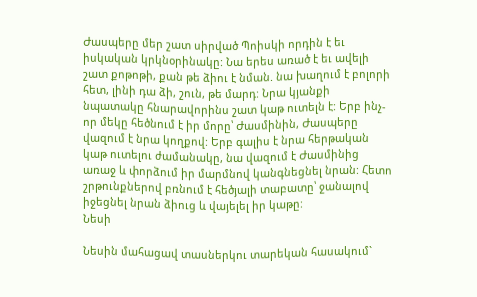Ժասպերը մեր շատ սիրված Պոիսկի որդին է եւ իսկական կրկնօրինակը: Նա երես առած է եւ ավելի շատ քոթոթի, քան թե ձիու է նման. նա խաղում է բոլորի հետ, լինի դա ձի, շուն, թե մարդ: Նրա կյանքի նպատակը հնարավորինս շատ կաթ ուտելն է: Երբ ինչ-որ մեկը հեծնում է իր մորը՝ Ժասմինին, Ժասպերը վազում է նրա կողքով: Երբ գալիս է նրա հերթական կաթ ուտելու ժամանակը, նա վազում է Ժասմինից առաջ և փորձում իր մարմնով կանգնեցնել նրան: Հետո շրթունքներով բռնում է հեծյալի տաբատը՝ ջանալով իջեցնել նրան ձիուց և վայելել իր կաթը:
Նեսի

Նեսին մահացավ տասներկու տարեկան հասակում`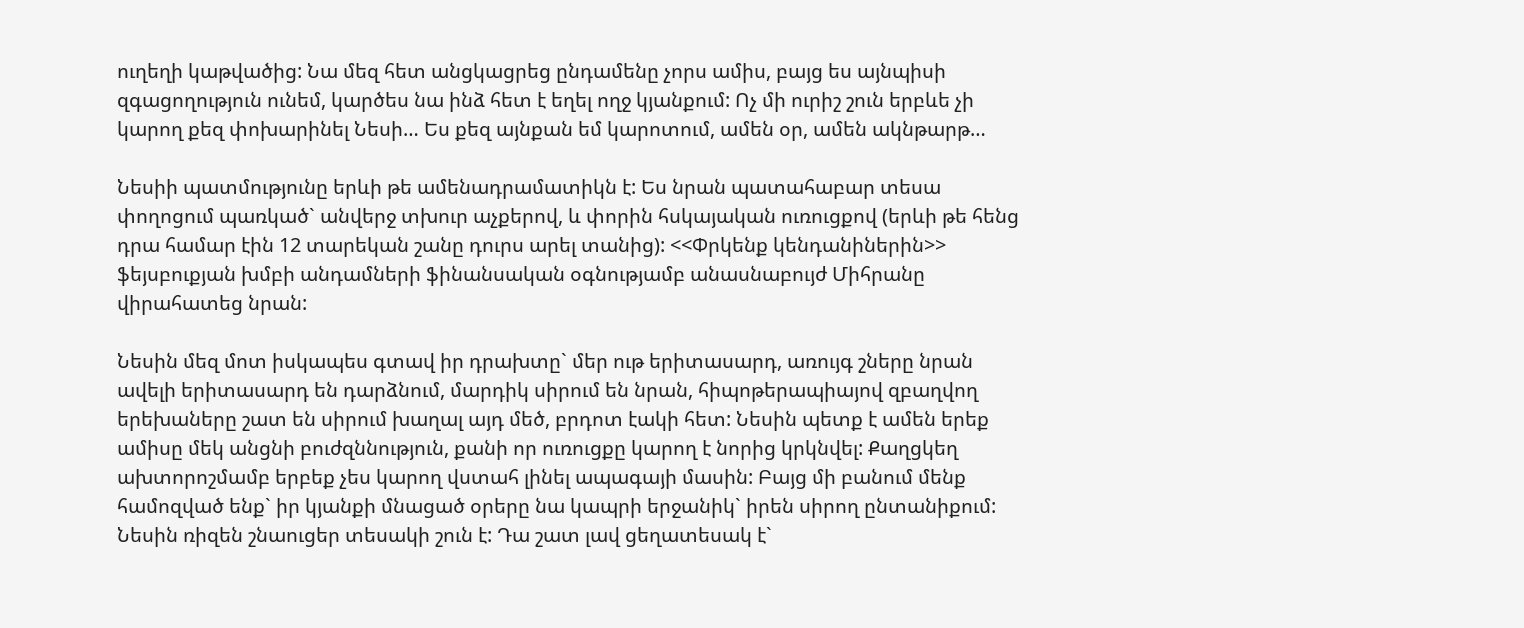ուղեղի կաթվածից: Նա մեզ հետ անցկացրեց ընդամենը չորս ամիս, բայց ես այնպիսի զգացողություն ունեմ, կարծես նա ինձ հետ է եղել ողջ կյանքում: Ոչ մի ուրիշ շուն երբևե չի կարող քեզ փոխարինել Նեսի… Ես քեզ այնքան եմ կարոտում, ամեն օր, ամեն ակնթարթ…

Նեսիի պատմությունը երևի թե ամենադրամատիկն է: Ես նրան պատահաբար տեսա փողոցում պառկած` անվերջ տխուր աչքերով, և փորին հսկայական ուռուցքով (երևի թե հենց դրա համար էին 12 տարեկան շանը դուրս արել տանից): <<Փրկենք կենդանիներին>> ֆեյսբուքյան խմբի անդամների ֆինանսական օգնությամբ անասնաբույժ Միհրանը վիրահատեց նրան:

Նեսին մեզ մոտ իսկապես գտավ իր դրախտը` մեր ութ երիտասարդ, առույգ շները նրան ավելի երիտասարդ են դարձնում, մարդիկ սիրում են նրան, հիպոթերապիայով զբաղվող երեխաները շատ են սիրում խաղալ այդ մեծ, բրդոտ էակի հետ: Նեսին պետք է ամեն երեք ամիսը մեկ անցնի բուժզննություն, քանի որ ուռուցքը կարող է նորից կրկնվել: Քաղցկեղ ախտորոշմամբ երբեք չես կարող վստահ լինել ապագայի մասին: Բայց մի բանում մենք համոզված ենք` իր կյանքի մնացած օրերը նա կապրի երջանիկ` իրեն սիրող ընտանիքում: Նեսին ռիզեն շնաուցեր տեսակի շուն է: Դա շատ լավ ցեղատեսակ է`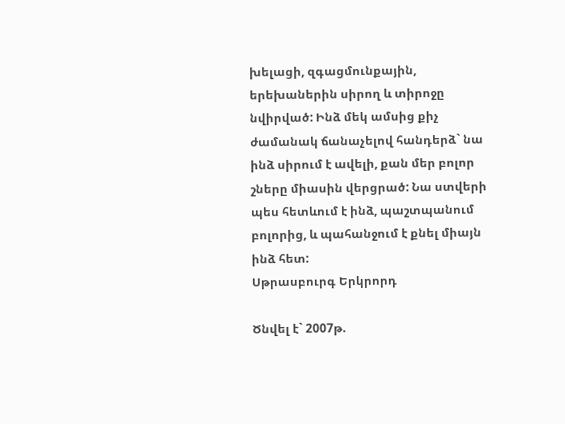խելացի, զգացմունքային, երեխաներին սիրող և տիրոջը նվիրված: Ինձ մեկ ամսից քիչ ժամանակ ճանաչելով հանդերձ` նա ինձ սիրում է ավելի, քան մեր բոլոր շները միասին վերցրած: Նա ստվերի պես հետևում է ինձ, պաշտպանում բոլորից, և պահանջում է քնել միայն ինձ հետ:
Սթրասբուրգ Երկրորդ

Ծնվել է` 2007թ.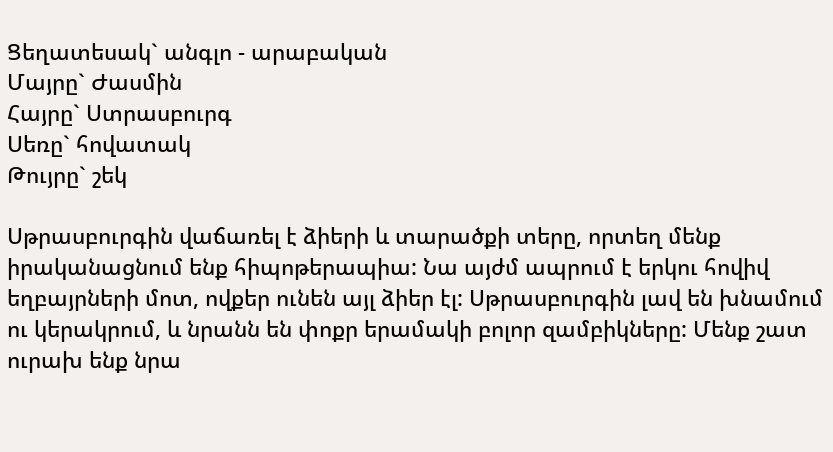Ցեղատեսակ` անգլո - արաբական
Մայրը` Ժասմին
Հայրը` Ստրասբուրգ
Սեռը` հովատակ
Թույրը` շեկ

Սթրասբուրգին վաճառել է ձիերի և տարածքի տերը, որտեղ մենք իրականացնում ենք հիպոթերապիա: Նա այժմ ապրում է երկու հովիվ եղբայրների մոտ, ովքեր ունեն այլ ձիեր էլ: Սթրասբուրգին լավ են խնամում ու կերակրում, և նրանն են փոքր երամակի բոլոր զամբիկները: Մենք շատ ուրախ ենք նրա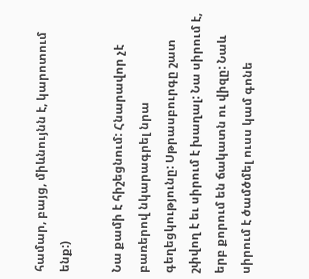համար, բայց, միևնույնն է, կարոտում ենք:)

Նա քամի է հիշեցնում: Հնարավոր չէ բառերով նկարագրել նրա գեղեցկությունը: Սթրասբուրգը շատ շփվող է եւ սիրում է խաղալ: Նա սիրում է, երբ քորում են ճակատն ու վիզը: Նաև սիրում է ծամծմել ուսս կամ գոնե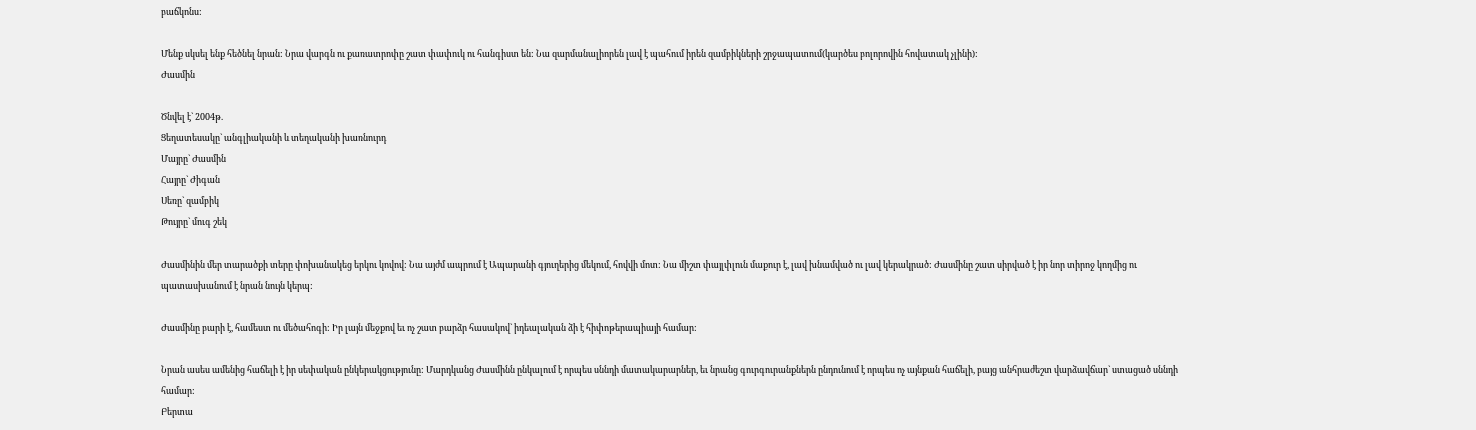բաճկոնս:

Մենք սկսել ենք հեծնել նրան: Նրա վարգն ու քառատրոփը շատ փափուկ ու հանգիստ են: Նա զարմանալիորեն լավ է պահում իրեն զամբիկների շրջապատում(կարծես բոլորովին հովատակ չլինի):
Ժասմին

Ծնվել է` 2004թ.
Ցեղատեսակը` անգլիականի և տեղականի խառնուրդ
Մայրը` Ժասմին
Հայրը` Ժիգան
Սեռը` զամբիկ
Թույրը` մուգ շեկ

Ժասմինին մեր տարածքի տերը փոխանակեց երկու կովով: Նա այժմ ապրում է Ապարանի գյուղերից մեկում, հովվի մոտ: Նա միշտ փայլփլուն մաքուր է, լավ խնամված ու լավ կերակրած: Ժասմինը շատ սիրված է իր նոր տիրոջ կողմից ու պատասխանում է նրան նույն կերպ:

Ժասմինը բարի է, համեստ ու մեծահոգի: Իր լայն մեջքով եւ ոչ շատ բարձր հասակով` իդեալական ձի է հիփոթերապիայի համար:

Նրան ասես ամենից հաճելի է իր սեփական ընկերակցությունը: Մարդկանց Ժասմինն ընկալում է որպես սննդի մատակարարներ, եւ նրանց գուրգուրանքներն ընդունում է որպես ոչ այնքան հաճելի, բայց անհրաժեշտ վարձավճար` ստացած սննդի համար:
Բերտա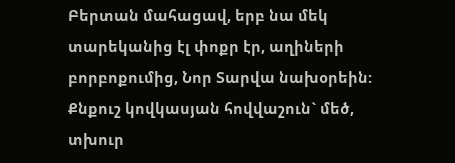Բերտան մահացավ, երբ նա մեկ տարեկանից էլ փոքր էր, աղիների բորբոքումից, Նոր Տարվա նախօրեին: Քնքուշ կովկասյան հովվաշուն` մեծ, տխուր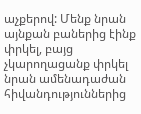աչքերով: Մենք նրան այնքան բաներից էինք փրկել, բայց չկարողացանք փրկել նրան ամենադաժան հիվանդություններից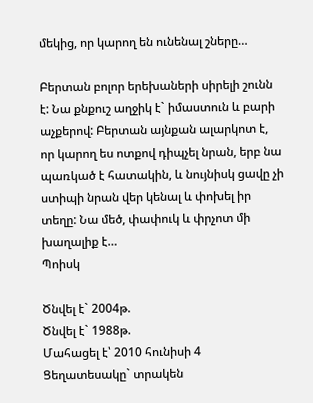մեկից, որ կարող են ունենալ շները…

Բերտան բոլոր երեխաների սիրելի շունն է: Նա քնքուշ աղջիկ է` իմաստուն և բարի աչքերով: Բերտան այնքան ալարկոտ է, որ կարող ես ոտքով դիպչել նրան, երբ նա պառկած է հատակին, և նույնիսկ ցավը չի ստիպի նրան վեր կենալ և փոխել իր տեղը: Նա մեծ, փափուկ և փրչոտ մի խաղալիք է…
Պոիսկ

Ծնվել է` 2004թ.
Ծնվել է` 1988թ.
Մահացել է՝ 2010 հունիսի 4
Ցեղատեսակը` տրակեն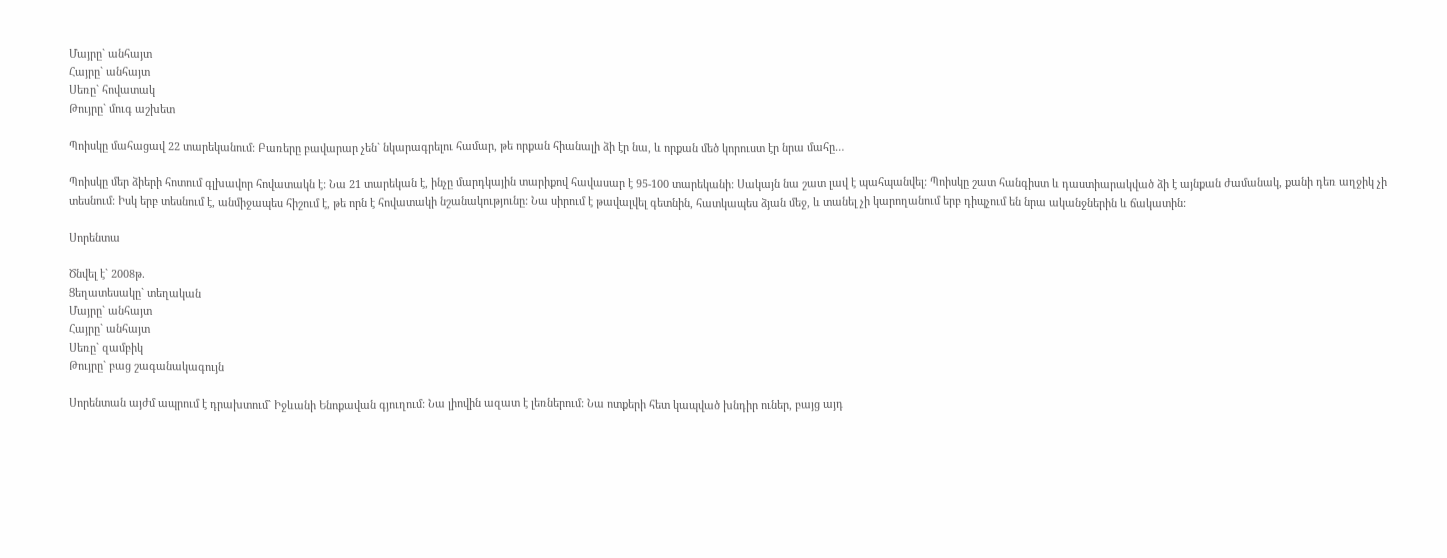Մայրը` անհայտ
Հայրը` անհայտ
Սեռը` հովատակ
Թույրը` մուգ աշխետ

Պոիսկը մահացավ 22 տարեկանում: Բառերը բավարար չեն` նկարագրելու համար, թե որքան հիանալի ձի էր նա, և որքան մեծ կորուստ էր նրա մահը…

Պոիսկը մեր ձիերի հոտում գլխավոր հովատակն է: Նա 21 տարեկան է, ինչը մարդկային տարիքով հավասար է 95-100 տարեկանի: Սակայն նա շատ լավ է պահպանվել: Պոիսկը շատ հանգիստ և դաստիարակված ձի է այնքան ժամանակ, քանի դեռ աղջիկ չի տեսնում: Իսկ երբ տեսնում է, անմիջապես հիշում է, թե որն է հովատակի նշանակությունը: Նա սիրում է թավալվել գետնին, հատկապես ձյան մեջ, և տանել չի կարողանում երբ դիպչում են նրա ականջներին և ճակատին:

Սորենտա

Ծնվել է` 2008թ.
Ցեղատեսակը` տեղական
Մայրը` անհայտ
Հայրը` անհայտ
Սեռը` զամբիկ
Թույրը` բաց շագանակագույն

Սորենտան այժմ ապրում է դրախտում` Իջևանի Ենոքավան գյուղում: Նա լիովին ազատ է լեռներում: Նա ոտքերի հետ կապված խնդիր ուներ, բայց այդ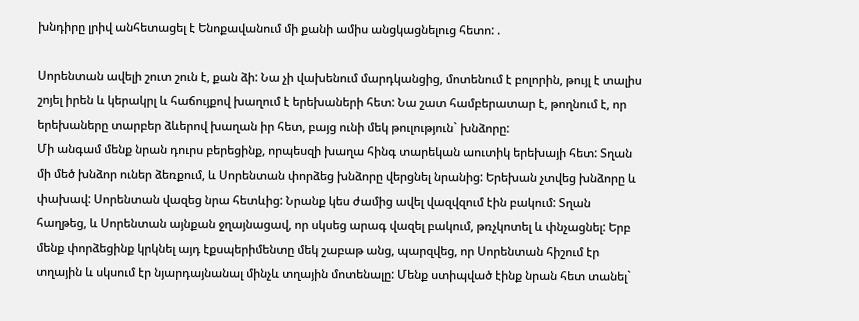խնդիրը լրիվ անհետացել է Ենոքավանում մի քանի ամիս անցկացնելուց հետո: .

Սորենտան ավելի շուտ շուն է, քան ձի: Նա չի վախենում մարդկանցից, մոտենում է բոլորին, թույլ է տալիս շոյել իրեն և կերակրլ և հաճույքով խաղում է երեխաների հետ: Նա շատ համբերատար է, թողնում է, որ երեխաները տարբեր ձևերով խաղան իր հետ, բայց ունի մեկ թուլություն` խնձորը:
Մի անգամ մենք նրան դուրս բերեցինք, որպեսզի խաղա հինգ տարեկան աուտիկ երեխայի հետ: Տղան մի մեծ խնձոր ուներ ձեռքում, և Սորենտան փորձեց խնձորը վերցնել նրանից: Երեխան չտվեց խնձորը և փախավ: Սորենտան վազեց նրա հետևից: Նրանք կես ժամից ավել վազվզում էին բակում: Տղան հաղթեց, և Սորենտան այնքան ջղայնացավ, որ սկսեց արագ վազել բակում, թռչկոտել և փնչացնել: Երբ մենք փորձեցինք կրկնել այդ էքսպերիմենտը մեկ շաբաթ անց, պարզվեց, որ Սորենտան հիշում էր տղային և սկսում էր նյարդայնանալ մինչև տղային մոտենալը: Մենք ստիպված էինք նրան հետ տանել`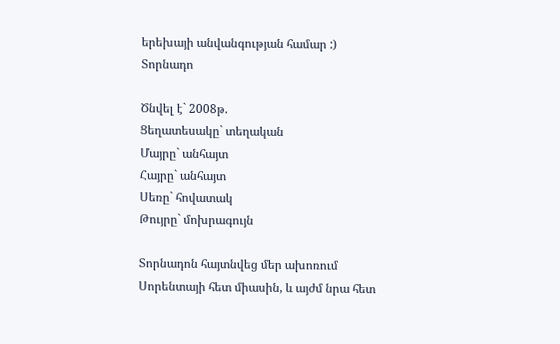երեխայի անվանգության համար :)
Տորնադո

Ծնվել է` 2008թ.
Ցեղատեսակը` տեղական
Մայրը` անհայտ
Հայրը` անհայտ
Սեռը` հովատակ
Թույրը` մոխրագույն

Տորնադոն հայտնվեց մեր ախոռում Սորենտայի հետ միասին, և այժմ նրա հետ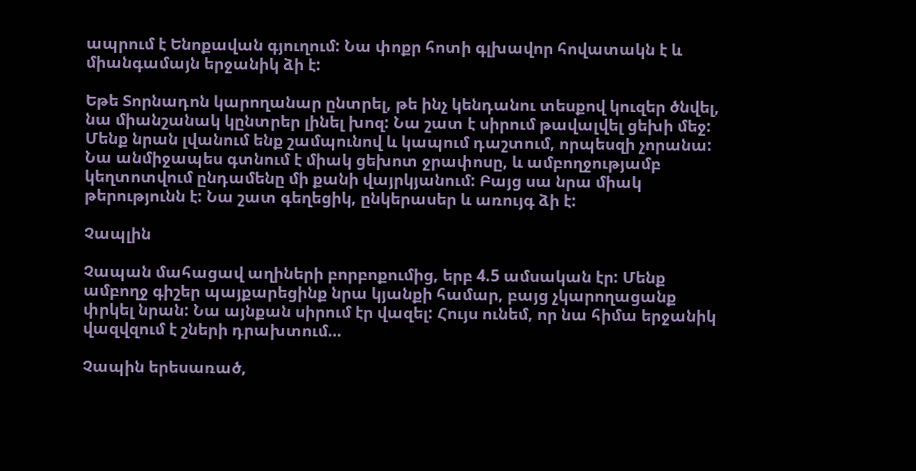ապրում է Ենոքավան գյուղում: Նա փոքր հոտի գլխավոր հովատակն է և միանգամայն երջանիկ ձի է:

Եթե Տորնադոն կարողանար ընտրել, թե ինչ կենդանու տեսքով կուզեր ծնվել, նա միանշանակ կընտրեր լինել խոզ: Նա շատ է սիրում թավալվել ցեխի մեջ: Մենք նրան լվանում ենք շամպունով և կապում դաշտում, որպեսզի չորանա: Նա անմիջապես գտնում է միակ ցեխոտ ջրափոսը, և ամբողջությամբ կեղտոտվում ընդամենը մի քանի վայրկյանում: Բայց սա նրա միակ թերությունն է: Նա շատ գեղեցիկ, ընկերասեր և առույգ ձի է:

Չապլին

Չապան մահացավ աղիների բորբոքումից, երբ 4.5 ամսական էր: Մենք ամբողջ գիշեր պայքարեցինք նրա կյանքի համար, բայց չկարողացանք փրկել նրան: Նա այնքան սիրում էր վազել: Հույս ունեմ, որ նա հիմա երջանիկ վազվզում է շների դրախտում…

Չապին երեսառած,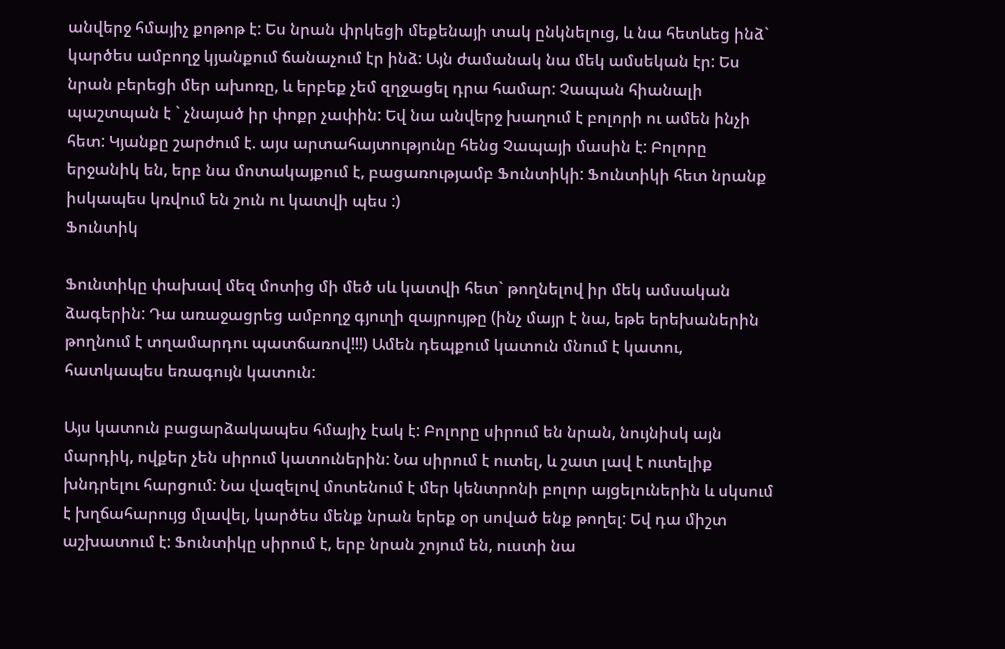անվերջ հմայիչ քոթոթ է: Ես նրան փրկեցի մեքենայի տակ ընկնելուց, և նա հետևեց ինձ` կարծես ամբողջ կյանքում ճանաչում էր ինձ: Այն ժամանակ նա մեկ ամսեկան էր: Ես նրան բերեցի մեր ախոռը, և երբեք չեմ զղջացել դրա համար: Չապան հիանալի պաշտպան է ` չնայած իր փոքր չափին: Եվ նա անվերջ խաղում է բոլորի ու ամեն ինչի հետ: Կյանքը շարժում է. այս արտահայտությունը հենց Չապայի մասին է: Բոլորը երջանիկ են, երբ նա մոտակայքում է, բացառությամբ Ֆունտիկի: Ֆունտիկի հետ նրանք իսկապես կռվում են շուն ու կատվի պես :)
Ֆունտիկ

Ֆունտիկը փախավ մեզ մոտից մի մեծ սև կատվի հետ` թողնելով իր մեկ ամսական ձագերին: Դա առաջացրեց ամբողջ գյուղի զայրույթը (ինչ մայր է նա, եթե երեխաներին թողնում է տղամարդու պատճառով!!!) Ամեն դեպքում կատուն մնում է կատու, հատկապես եռագույն կատուն:

Այս կատուն բացարձակապես հմայիչ էակ է: Բոլորը սիրում են նրան, նույնիսկ այն մարդիկ, ովքեր չեն սիրում կատուներին: Նա սիրում է ուտել, և շատ լավ է ուտելիք խնդրելու հարցում: Նա վազելով մոտենում է մեր կենտրոնի բոլոր այցելուներին և սկսում է խղճահարույց մլավել, կարծես մենք նրան երեք օր սոված ենք թողել: Եվ դա միշտ աշխատում է: Ֆունտիկը սիրում է, երբ նրան շոյում են, ուստի նա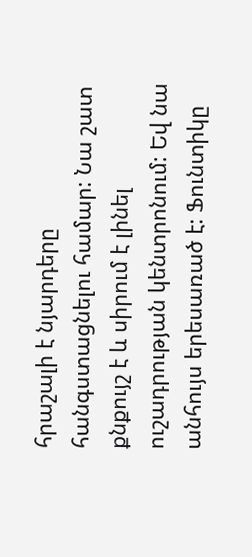հրաշալի է նյարդերը հանգստացնելու համար: Նա շատ քնքույշ է և սիրում է լինել ուշադրության կենտրոնում: Եվ նա անհույս երեսառած է: Ֆունտիկը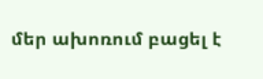մեր ախոռում բացել է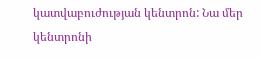կատվաբուժության կենտրոն: Նա մեր կենտրոնի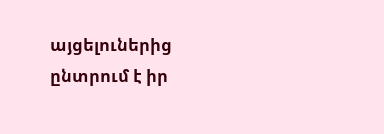այցելուներից ընտրում է իր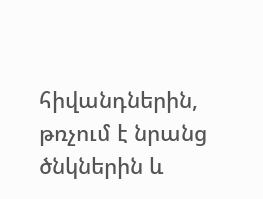հիվանդներին, թռչում է նրանց ծնկներին և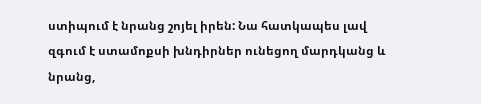ստիպում է նրանց շոյել իրեն: Նա հատկապես լավ զգում է ստամոքսի խնդիրներ ունեցող մարդկանց և նրանց,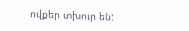ովքեր տխուր են: